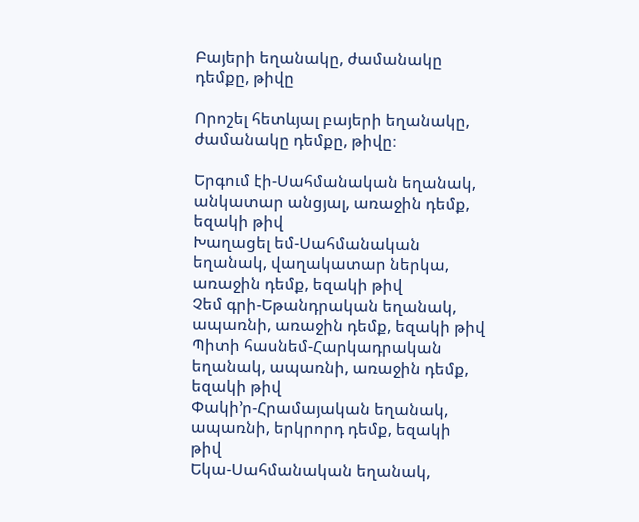Բայերի եղանակը, ժամանակը դեմքը, թիվը

Որոշել հետևյալ բայերի եղանակը, ժամանակը դեմքը, թիվը։

Երգում էի-Սահմանական եղանակ, անկատար անցյալ, առաջին դեմք, եզակի թիվ
Խաղացել եմ-Սահմանական եղանակ, վաղակատար ներկա, առաջին դեմք, եզակի թիվ
Չեմ գրի-Եթանդրական եղանակ, ապառնի, առաջին դեմք, եզակի թիվ
Պիտի հասնեմ-Հարկադրական եղանակ, ապառնի, առաջին դեմք, եզակի թիվ
Փակի’ր-Հրամայական եղանակ, ապառնի, երկրորդ դեմք, եզակի թիվ
Եկա-Սահմանական եղանակ,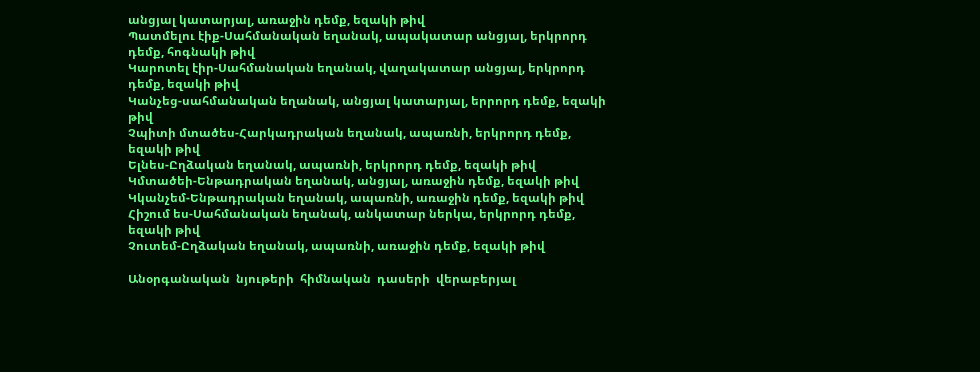անցյալ կատարյալ, առաջին դեմք, եզակի թիվ
Պատմելու էիք-Սահմանական եղանակ, ապակատար անցյալ, երկրորդ դեմք, հոգնակի թիվ
Կարոտել էիր-Սահմանական եղանակ, վաղակատար անցյալ, երկրորդ դեմք, եզակի թիվ
Կանչեց-սահմանական եղանակ, անցյալ կատարյալ, երրորդ դեմք, եզակի թիվ
Չպիտի մտածես-Հարկադրական եղանակ, ապառնի, երկրորդ դեմք, եզակի թիվ
Ելնես-Ըղձական եղանակ, ապառնի, երկրորդ դեմք, եզակի թիվ
Կմտածեի-Ենթադրական եղանակ, անցյալ, առաջին դեմք, եզակի թիվ
Կկանչեմ-Ենթադրական եղանակ, ապառնի, առաջին դեմք, եզակի թիվ
Հիշում ես-Սահմանական եղանակ, անկատար ներկա, երկրորդ դեմք, եզակի թիվ
Չուտեմ-Ըղձական եղանակ, ապառնի, առաջին դեմք, եզակի թիվ

Անօրգանական  նյութերի  հիմնական  դասերի  վերաբերյալ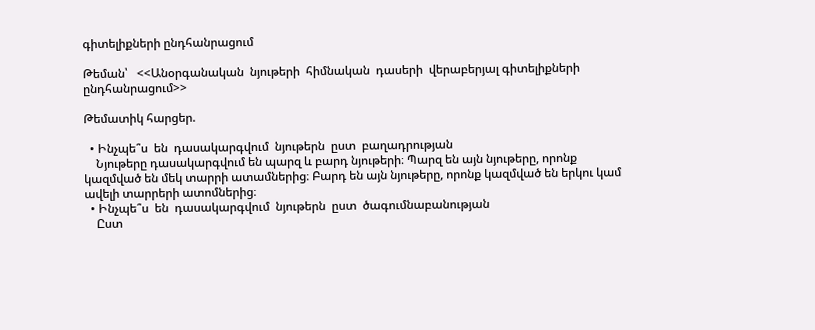գիտելիքների ընդհանրացում

Թեման՝   <<Անօրգանական  նյութերի  հիմնական  դասերի  վերաբերյալ գիտելիքների  ընդհանրացում>>

Թեմատիկ հարցեր.

  • Ինչպե՞ս  են  դասակարգվում  նյութերն  ըստ  բաղադրության
    Նյութերը դասակարգվում են պարզ և բարդ նյութերի։ Պարզ են այն նյութերը, որոնք կազմված են մեկ տարրի ատամներից։ Բարդ են այն նյութերը, որոնք կազմված են երկու կամ ավելի տարրերի ատոմներից։
  • Ինչպե՞ս  են  դասակարգվում  նյութերն  ըստ  ծագումնաբանության
    Ըստ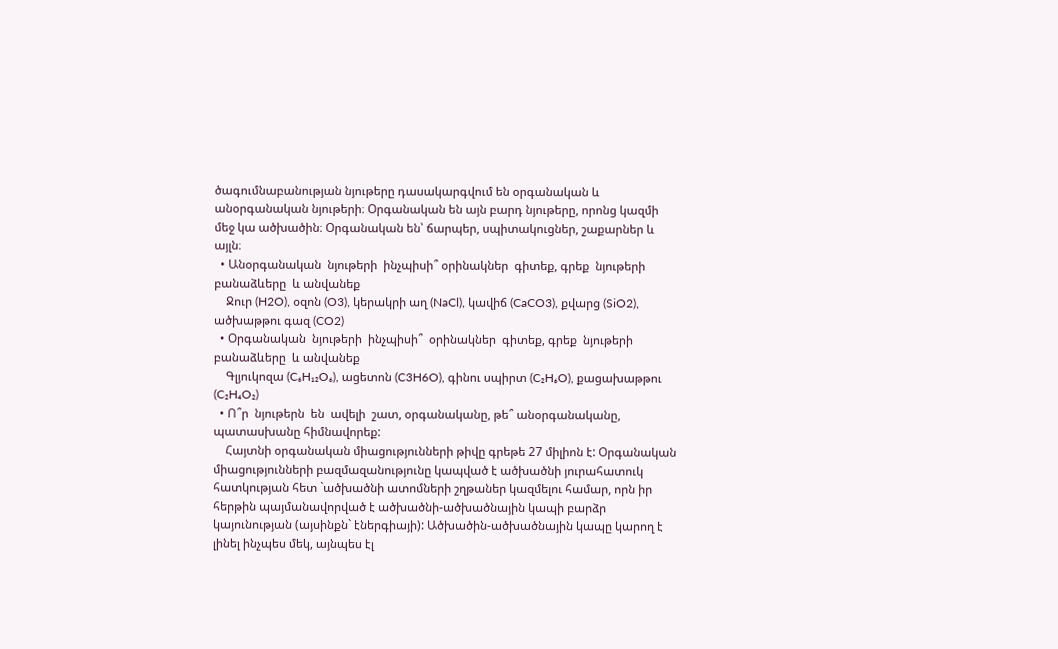ծագումնաբանության նյութերը դասակարգվում են օրգանական և անօրգանական նյութերի։ Օրգանական են այն բարդ նյութերը, որոնց կազմի մեջ կա ածխածին։ Օրգանական են՝ ճարպեր, սպիտակուցներ, շաքարներ և այլն։
  • Անօրգանական  նյութերի  ինչպիսի՞ օրինակներ  գիտեք, գրեք  նյութերի բանաձևերը  և անվանեք
    Ջուր (H2O), օզոն (O3), կերակրի աղ (NaCl), կավիճ (CaCO3), քվարց (SiO2), ածխաթթու գազ (CO2)
  • Օրգանական  նյութերի  ինչպիսի՞  օրինակներ  գիտեք, գրեք  նյութերի բանաձևերը  և անվանեք
    Գլյուկոզա (C₆H₁₂O₆), ացետոն (C3H6O), գինու սպիրտ (C₂H₆O), քացախաթթու (C₂H₄O₂)
  • Ո՞ր  նյութերն  են  ավելի  շատ, օրգանականը, թե՞ անօրգանականը, պատասխանը հիմնավորեք:
    Հայտնի օրգանական միացությունների թիվը գրեթե 27 միլիոն է: Օրգանական միացությունների բազմազանությունը կապված է ածխածնի յուրահատուկ հատկության հետ `ածխածնի ատոմների շղթաներ կազմելու համար, որն իր հերթին պայմանավորված է ածխածնի-ածխածնային կապի բարձր կայունության (այսինքն` էներգիայի): Ածխածին-ածխածնային կապը կարող է լինել ինչպես մեկ, այնպես էլ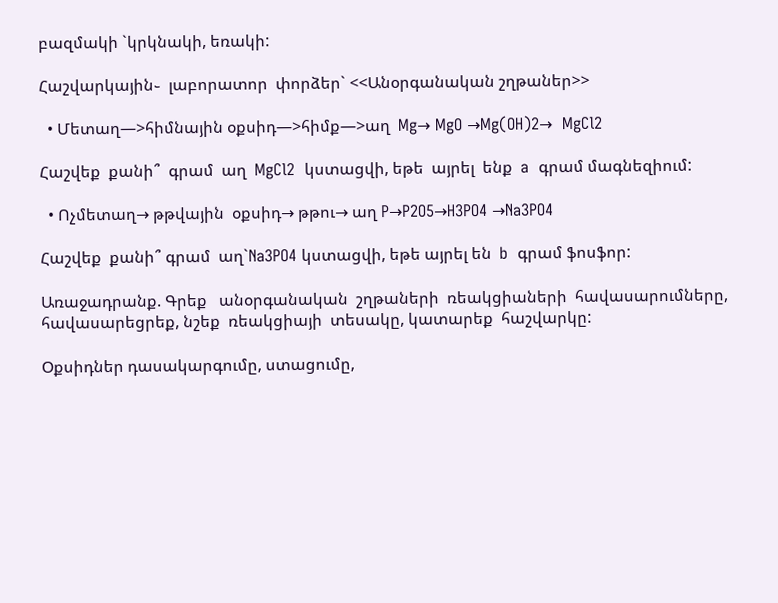բազմակի `կրկնակի, եռակի:

Հաշվարկային֊  լաբորատոր  փորձեր` <<Անօրգանական շղթաներ>>

  • Մետաղ—>հիմնային օքսիդ—>հիմք—>աղ  Mg→ MgO →Mg(OH)2→  MgCl2

Հաշվեք  քանի՞  գրամ  աղ  MgCl2  կստացվի, եթե  այրել  ենք  a  գրամ մագնեզիում:

  • Ոչմետաղ→ թթվային  օքսիդ→ թթու→ աղ P→P2O5→H3PO4 →Na3PO4

Հաշվեք  քանի՞ գրամ  աղ`Na3PO4 կստացվի, եթե այրել են  b  գրամ ֆոսֆոր:

Առաջադրանք. Գրեք   անօրգանական  շղթաների  ռեակցիաների  հավասարումները, հավասարեցրեք, նշեք  ռեակցիայի  տեսակը, կատարեք  հաշվարկը:

Օքսիդներ դասակարգումը, ստացումը,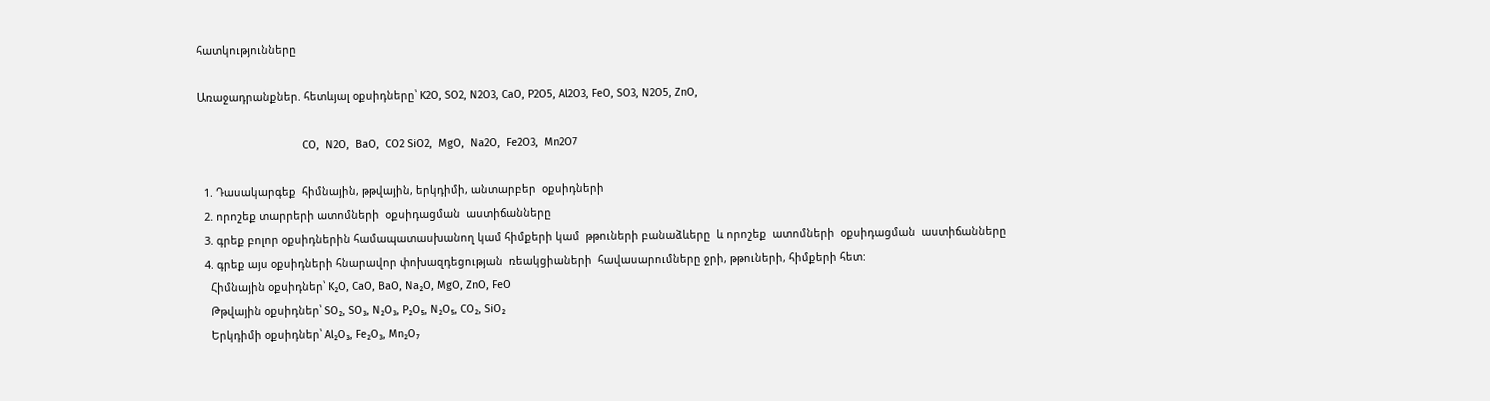հատկությունները

Առաջադրանքներ. հետևյալ օքսիդները՝ K2O, SO2, N2O3, CaO, P2O5, Al2O3, FeO, SO3, N2O5, ZnO,

                                   CO,  N2O,  BaO,  CO2 SiO2,  MgO,  Na2O,  Fe2O3,  Mn2O7

  1. Դասակարգեք  հիմնային, թթվային, երկդիմի, անտարբեր  օքսիդների
  2. որոշեք տարրերի ատոմների  օքսիդացման  աստիճանները
  3. գրեք բոլոր օքսիդներին համապատասխանող կամ հիմքերի կամ  թթուների բանաձևերը  և որոշեք  ատոմների  օքսիդացման  աստիճանները
  4. գրեք այս օքսիդների հնարավոր փոխազդեցության  ռեակցիաների  հավասարումները ջրի, թթուների, հիմքերի հետ:
    Հիմնային օքսիդներ՝ K₂O, CaO, BaO, Na₂O, MgO, ZnO, FeO
    Թթվային օքսիդներ՝ SO₂, SO₃, N₂O₃, P₂O₅, N₂O₅, CO₂, SiO₂
    Երկդիմի օքսիդներ՝ Al₂O₃, Fe₂O₃, Mn₂O₇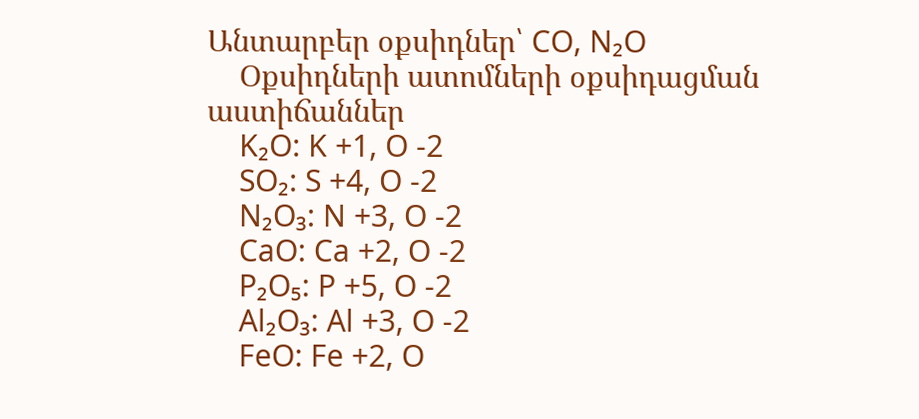Անտարբեր օքսիդներ՝ CO, N₂O
    Օքսիդների ատոմների օքսիդացման աստիճաններ
    K₂O: K +1, O -2
    SO₂: S +4, O -2
    N₂O₃: N +3, O -2
    CaO: Ca +2, O -2
    P₂O₅: P +5, O -2
    Al₂O₃: Al +3, O -2
    FeO: Fe +2, O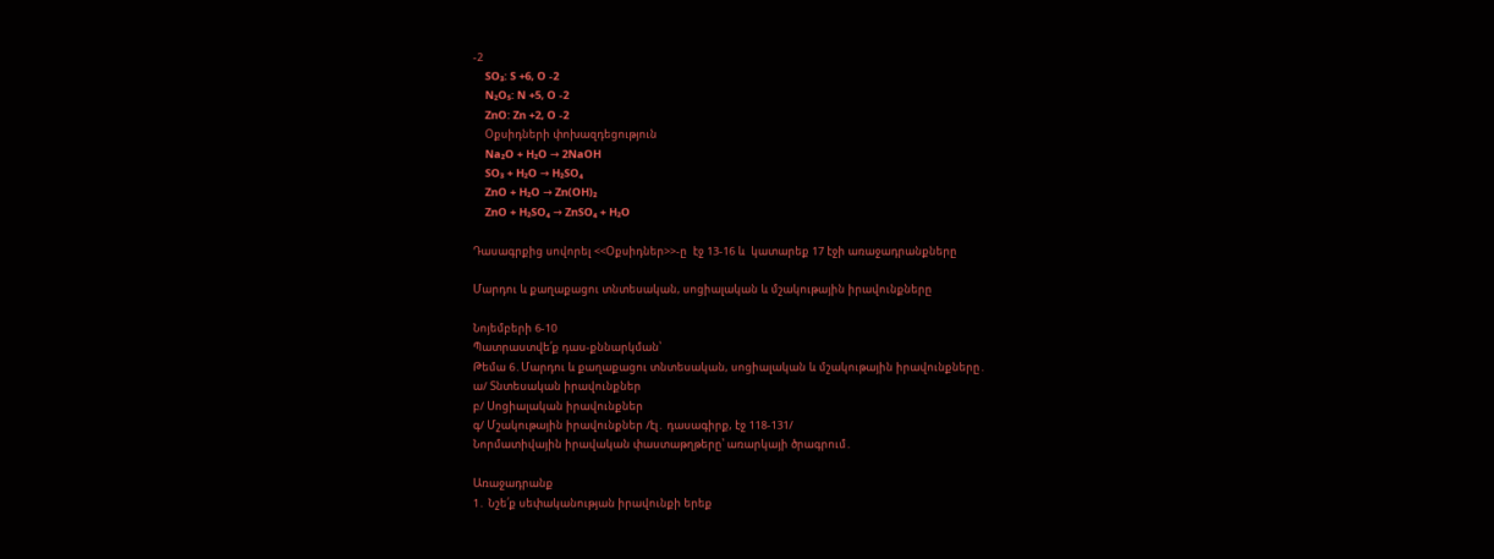-2
    SO₃: S +6, O -2
    N₂O₅: N +5, O -2
    ZnO: Zn +2, O -2
    Օքսիդների փոխազդեցություն
    Na₂O + H₂O → 2NaOH
    SO₃ + H₂O → H₂SO₄
    ZnO + H₂O → Zn(OH)₂
    ZnO + H₂SO₄ → ZnSO₄ + H₂O

Դասագրքից սովորել <<Օքսիդներ>>-ը  էջ 13-16 և  կատարեք 17 էջի առաջադրանքները

Մարդու և քաղաքացու տնտեսական, սոցիալական և մշակութային իրավունքները

Նոյեմբերի 6-10
Պատրաստվե՛ք դաս-քննարկման՝
Թեմա 6․Մարդու և քաղաքացու տնտեսական, սոցիալական և մշակութային իրավունքները․
ա/ Տնտեսական իրավունքներ
բ/ Սոցիալական իրավունքներ
գ/ Մշակութային իրավունքներ /էլ․ դասագիրք, էջ 118-131/
Նորմատիվային իրավական փաստաթղթերը՝ առարկայի ծրագրում․

Առաջադրանք
1․ Նշե՛ք սեփականության իրավունքի երեք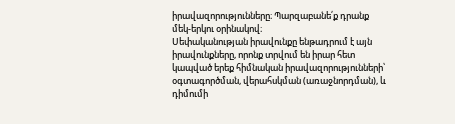իրավազորությունները։ Պարզաբանե՛ք դրանք մեկ-երկու օրինակով։
Սեփականության իրավունքը ենթադրում է այն իրավունքները, որոնք տրվում են իրար հետ կապված երեք հիմնական իրավազորությունների՝ օգտագործման, վերահսկման (առաջնորդման), և դիմումի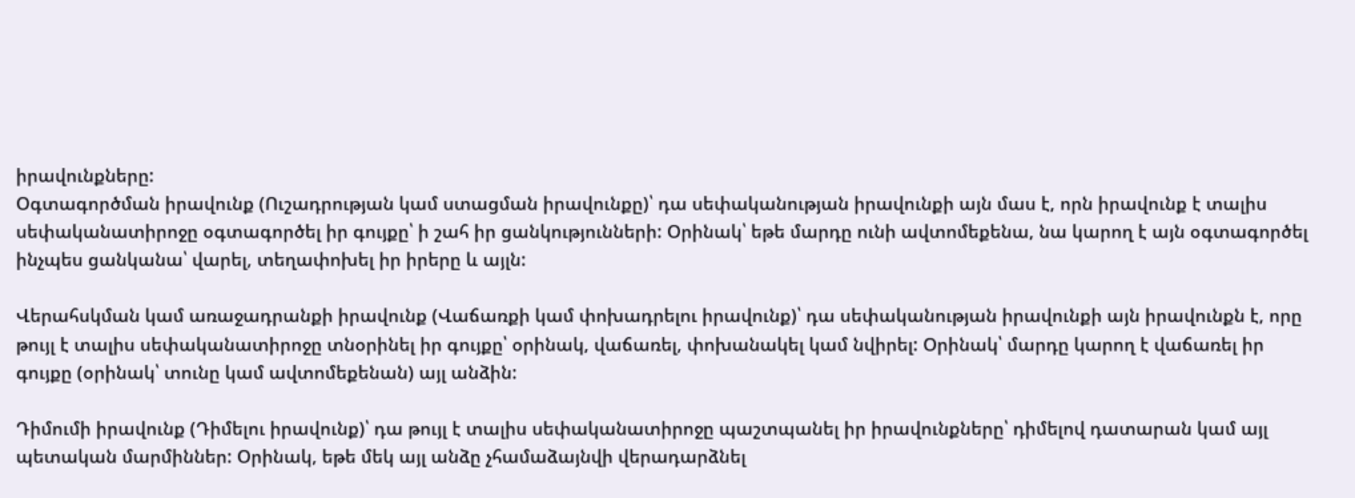իրավունքները:
Օգտագործման իրավունք (Ուշադրության կամ ստացման իրավունքը)՝ դա սեփականության իրավունքի այն մաս է, որն իրավունք է տալիս սեփականատիրոջը օգտագործել իր գույքը՝ ի շահ իր ցանկությունների: Օրինակ՝ եթե մարդը ունի ավտոմեքենա, նա կարող է այն օգտագործել ինչպես ցանկանա՝ վարել, տեղափոխել իր իրերը և այլն:

Վերահսկման կամ առաջադրանքի իրավունք (Վաճառքի կամ փոխադրելու իրավունք)՝ դա սեփականության իրավունքի այն իրավունքն է, որը թույլ է տալիս սեփականատիրոջը տնօրինել իր գույքը՝ օրինակ, վաճառել, փոխանակել կամ նվիրել: Օրինակ՝ մարդը կարող է վաճառել իր գույքը (օրինակ՝ տունը կամ ավտոմեքենան) այլ անձին:

Դիմումի իրավունք (Դիմելու իրավունք)՝ դա թույլ է տալիս սեփականատիրոջը պաշտպանել իր իրավունքները՝ դիմելով դատարան կամ այլ պետական մարմիններ: Օրինակ, եթե մեկ այլ անձը չհամաձայնվի վերադարձնել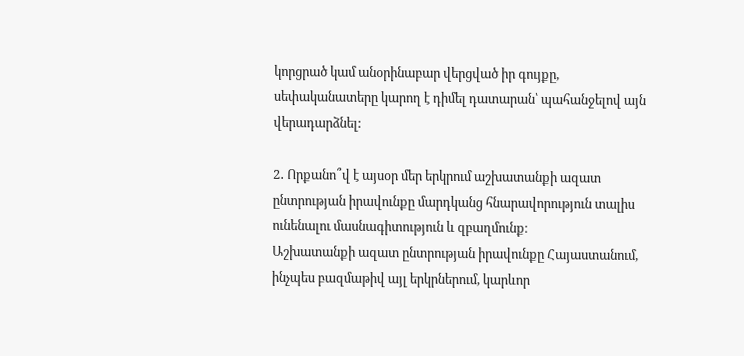կորցրած կամ անօրինաբար վերցված իր գույքը, սեփականատերը կարող է դիմել դատարան՝ պահանջելով այն վերադարձնել:

2․ Որքանո՞վ է այսօր մեր երկրում աշխատանքի ազատ ընտրության իրավունքը մարդկանց հնարավորություն տալիս ունենալու մասնագիտություն և զբաղմունք։
Աշխատանքի ազատ ընտրության իրավունքը Հայաստանում, ինչպես բազմաթիվ այլ երկրներում, կարևոր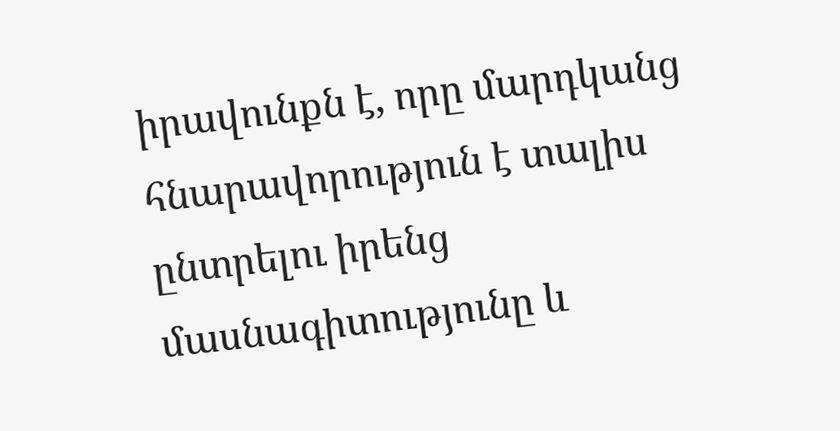իրավունքն է, որը մարդկանց հնարավորություն է տալիս ընտրելու իրենց մասնագիտությունը և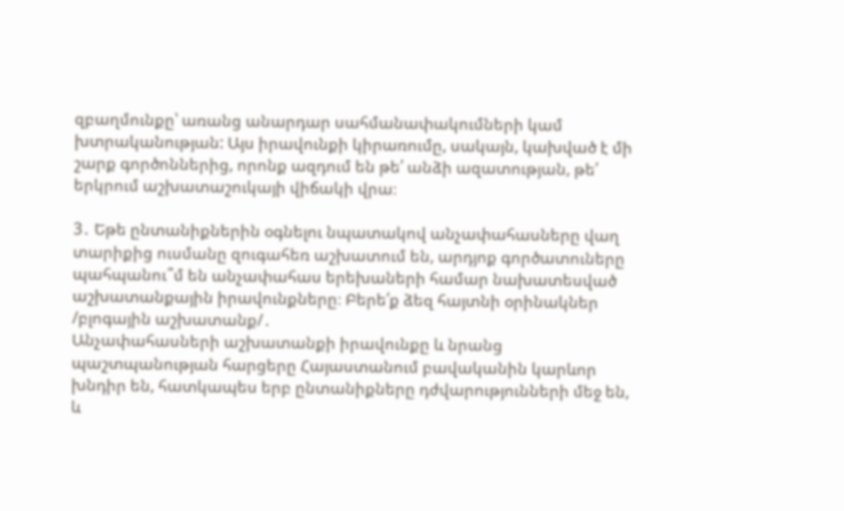զբաղմունքը՝ առանց անարդար սահմանափակումների կամ խտրականության: Այս իրավունքի կիրառումը, սակայն, կախված է մի շարք գործոններից, որոնք ազդում են թե՛ անձի ազատության, թե՛ երկրում աշխատաշուկայի վիճակի վրա։

3․ Եթե ընտանիքներին օգնելու նպատակով անչափահասները վաղ տարիքից ուսմանը զուգահեռ աշխատում են, արդյոք գործատուները պահպանու՞մ են անչափահաս երեխաների համար նախատեսված աշխատանքային իրավունքները։ Բերե՛ք ձեզ հայտնի օրինակներ /բլոգային աշխատանք/․
Անչափահասների աշխատանքի իրավունքը և նրանց պաշտպանության հարցերը Հայաստանում բավականին կարևոր խնդիր են, հատկապես երբ ընտանիքները դժվարությունների մեջ են, և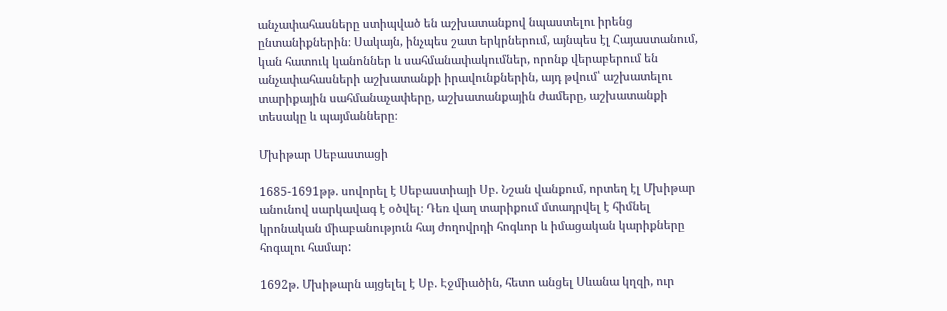անչափահասները ստիպված են աշխատանքով նպաստելու իրենց ընտանիքներին։ Սակայն, ինչպես շատ երկրներում, այնպես էլ Հայաստանում, կան հատուկ կանոններ և սահմանափակումներ, որոնք վերաբերում են անչափահասների աշխատանքի իրավունքներին, այդ թվում՝ աշխատելու տարիքային սահմանաչափերը, աշխատանքային ժամերը, աշխատանքի տեսակը և պայմանները։

Մխիթար Սեբաստացի

1685-1691թթ. սովորել է Սեբաստիայի Սբ. Նշան վանքում, որտեղ էլ Մխիթար անունով սարկավագ է օծվել։ Դեռ վաղ տարիքում մտադրվել է հիմնել կրոնական միաբանություն հայ ժողովրդի հոգևոր և իմացական կարիքները հոգալու համար:

1692թ. Մխիթարն այցելել է Սբ. Էջմիածին, հետո անցել Սևանա կղզի, ուր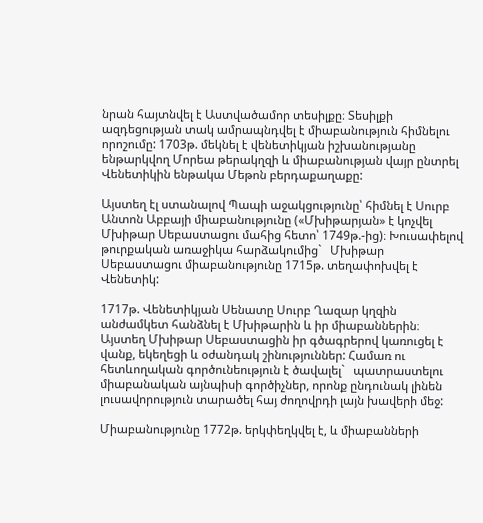նրան հայտնվել է Աստվածամոր տեսիլքը։ Տեսիլքի ազդեցության տակ ամրապնդվել է միաբանություն հիմնելու որոշումը: 1703թ. մեկնել է վենետիկյան իշխանությանը ենթարկվող Մորեա թերակղզի և միաբանության վայր ընտրել Վենետիկին ենթակա Մեթոն բերդաքաղաքը:

Այստեղ էլ ստանալով Պապի աջակցությունը՝ հիմնել է Սուրբ Անտոն Աբբայի միաբանությունը («Մխիթարյան» է կոչվել Մխիթար Սեբաստացու մահից հետո՝ 1749թ.-ից)։ Խուսափելով թուրքական առաջիկա հարձակումից`   Մխիթար Սեբաստացու միաբանությունը 1715թ. տեղափոխվել է Վենետիկ:

1717թ. Վենետիկյան Սենատը Սուրբ Ղազար կղզին անժամկետ հանձնել է Մխիթարին և իր միաբաններին։ Այստեղ Մխիթար Սեբաստացին իր գծագրերով կառուցել է վանք, եկեղեցի և օժանդակ շինություններ: Համառ ու հետևողական գործունեություն է ծավալել`   պատրաստելու միաբանական այնպիսի գործիչներ, որոնք ընդունակ լինեն լուսավորություն տարածել հայ ժողովրդի լայն խավերի մեջ:

Միաբանությունը 1772թ. երկփեղկվել է, և միաբանների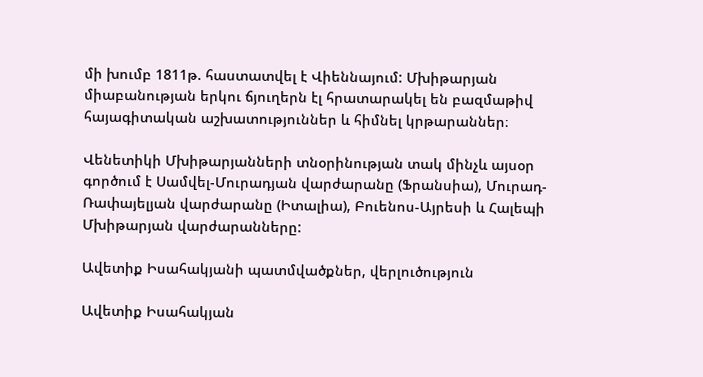մի խումբ 1811թ. հաստատվել է Վիեննայում: Մխիթարյան միաբանության երկու ճյուղերն էլ հրատարակել են բազմաթիվ հայագիտական աշխատություններ և հիմնել կրթարաններ։

Վենետիկի Մխիթարյանների տնօրինության տակ մինչև այսօր գործում է Սամվել-Մուրադյան վարժարանը (Ֆրանսիա), Մուրադ-Ռափայելյան վարժարանը (Իտալիա), Բուենոս-Այրեսի և Հալեպի Մխիթարյան վարժարանները:

Ավետիք Իսահակյանի պատմվածքներ, վերլուծություն

Ավետիք Իսահակյան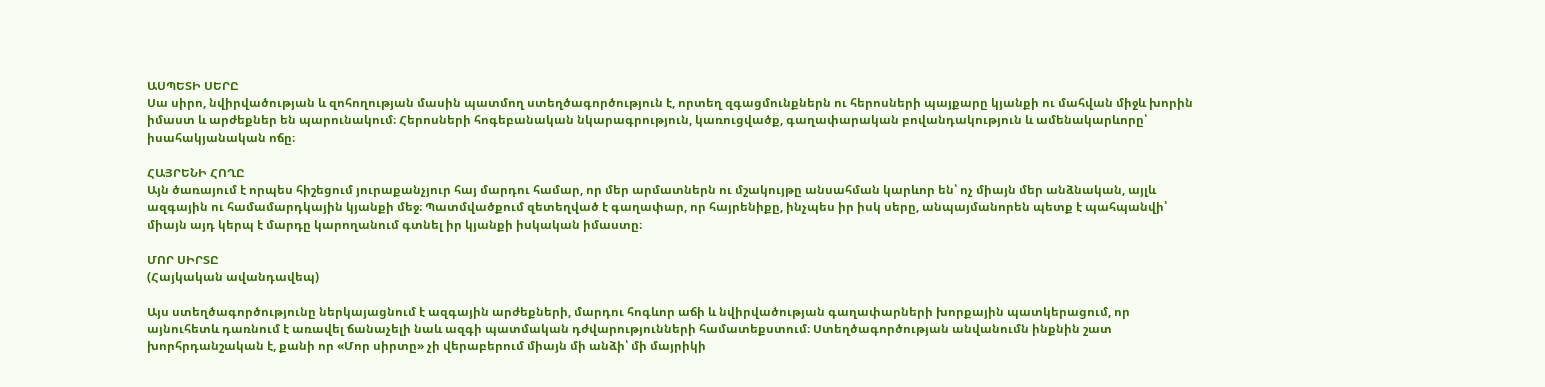ԱՍՊԵՏԻ ՍԵՐԸ
Սա սիրո, նվիրվածության և զոհողության մասին պատմող ստեղծագործություն է, որտեղ զգացմունքներն ու հերոսների պայքարը կյանքի ու մահվան միջև խորին իմաստ և արժեքներ են պարունակում։ Հերոսների հոգեբանական նկարագրություն, կառուցվածք, գաղափարական բովանդակություն և ամենակարևորը՝ իսահակյանական ոճը։

ՀԱՅՐԵՆԻ ՀՈՂԸ
Այն ծառայում է որպես հիշեցում յուրաքանչյուր հայ մարդու համար, որ մեր արմատներն ու մշակույթը անսահման կարևոր են՝ ոչ միայն մեր անձնական, այլև ազգային ու համամարդկային կյանքի մեջ։ Պատմվածքում զետեղված է գաղափար, որ հայրենիքը, ինչպես իր իսկ սերը, անպայմանորեն պետք է պահպանվի՝ միայն այդ կերպ է մարդը կարողանում գտնել իր կյանքի իսկական իմաստը։

ՄՈՐ ՍԻՐՏԸ
(Հայկական ավանդավեպ)

Այս ստեղծագործությունը ներկայացնում է ազգային արժեքների, մարդու հոգևոր աճի և նվիրվածության գաղափարների խորքային պատկերացում, որ այնուհետև դառնում է առավել ճանաչելի նաև ազգի պատմական դժվարությունների համատեքստում։ Ստեղծագործության անվանումն ինքնին շատ խորհրդանշական է, քանի որ «Մոր սիրտը» չի վերաբերում միայն մի անձի՝ մի մայրիկի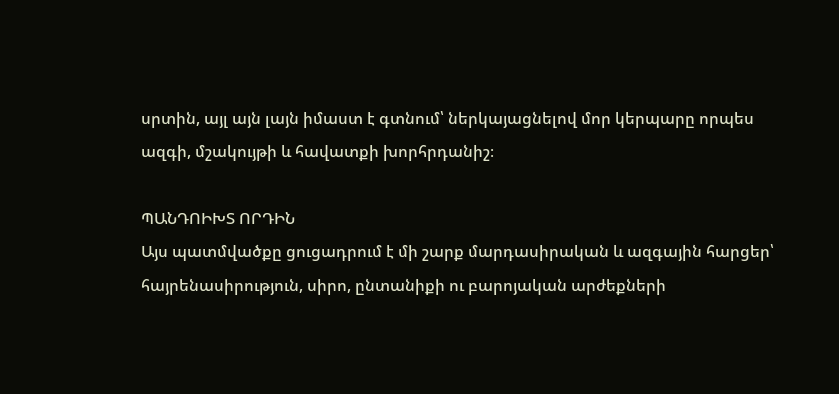սրտին, այլ այն լայն իմաստ է գտնում՝ ներկայացնելով մոր կերպարը որպես ազգի, մշակույթի և հավատքի խորհրդանիշ։

ՊԱՆԴՈԻԽՏ ՈՐԴԻՆ
Այս պատմվածքը ցուցադրում է մի շարք մարդասիրական և ազգային հարցեր՝ հայրենասիրություն, սիրո, ընտանիքի ու բարոյական արժեքների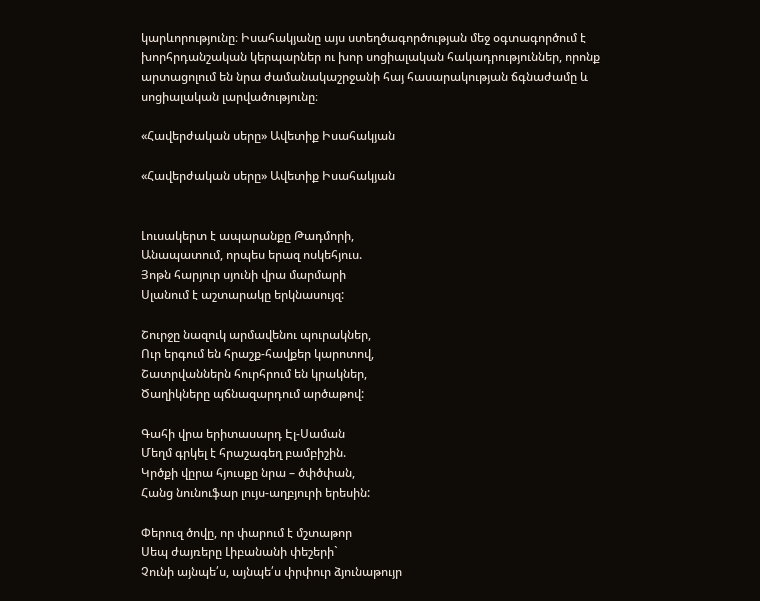կարևորությունը։ Իսահակյանը այս ստեղծագործության մեջ օգտագործում է խորհրդանշական կերպարներ ու խոր սոցիալական հակադրություններ, որոնք արտացոլում են նրա ժամանակաշրջանի հայ հասարակության ճգնաժամը և սոցիալական լարվածությունը։

«Հավերժական սերը» Ավետիք Իսահակյան

«Հավերժական սերը» Ավետիք Իսահակյան


Լուսակերտ է ապարանքը Թադմորի,
Անապատում, որպես երազ ոսկեհյուս.
Յոթն հարյուր սյունի վրա մարմարի
Սլանում է աշտարակը երկնասույզ:

Շուրջը նազուկ արմավենու պուրակներ,
Ուր երգում են հրաշք-հավքեր կարոտով,
Շատրվաններն հուրհրում են կրակներ,
Ծաղիկները պճնազարդում արծաթով:

Գահի վրա երիտասարդ Էլ-Սաման
Մեղմ գրկել է հրաշագեղ բամբիշին.
Կրծքի վըրա հյուսքը նրա – ծփծփան,
Հանց նունուֆար լույս-աղբյուրի երեսին:

Փերուզ ծովը, որ փարում է մշտաթոր
Սեպ ժայռերը Լիբանանի փեշերի`
Չունի այնպե՛ս, այնպե՛ս փրփուր ձյունաթույր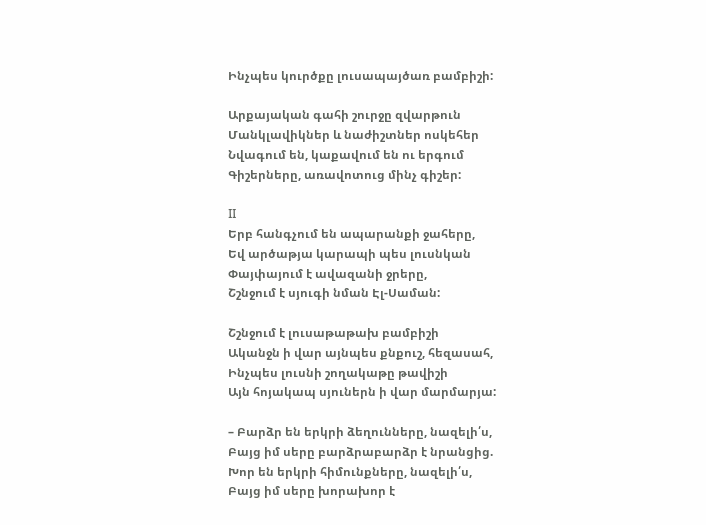Ինչպես կուրծքը լուսապայծառ բամբիշի:

Արքայական գահի շուրջը զվարթուն
Մանկլավիկներ և նաժիշտներ ոսկեհեր
Նվագում են, կաքավում են ու երգում
Գիշերները, առավոտուց մինչ գիշեր:

II
Երբ հանգչում են ապարանքի ջահերը,
Եվ արծաթյա կարապի պես լուսնկան
Փայփայում է ավազանի ջրերը,
Շշնջում է սյուգի նման Էլ-Սաման:

Շշնջում է լուսաթաթախ բամբիշի
Ականջն ի վար այնպես քնքուշ, հեզասահ,
Ինչպես լուսնի շողակաթը թավիշի
Այն հոյակապ սյուներն ի վար մարմարյա:

– Բարձր են երկրի ձեղունները, նազելի՛ս,
Բայց իմ սերը բարձրաբարձր է նրանցից.
Խոր են երկրի հիմունքները, նազելի՛ս,
Բայց իմ սերը խորախոր է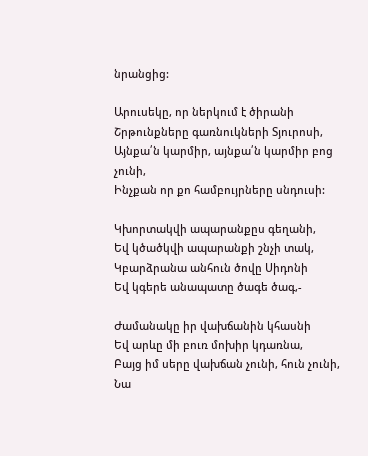նրանցից:

Արուսեկը, որ ներկում է ծիրանի
Շրթունքները գառնուկների Տյուրոսի,
Այնքա՛ն կարմիր, այնքա՛ն կարմիր բոց չունի,
Ինչքան որ քո համբույրները սնդուսի:

Կխորտակվի ապարանքըս գեղանի,
Եվ կծածկվի ապարանքի շնչի տակ,
Կբարձրանա անհուն ծովը Սիդոնի
Եվ կգերե անապատը ծագե ծագ,-

Ժամանակը իր վախճանին կհասնի
Եվ արևը մի բուռ մոխիր կդառնա,
Բայց իմ սերը վախճան չունի, հուն չունի,
Նա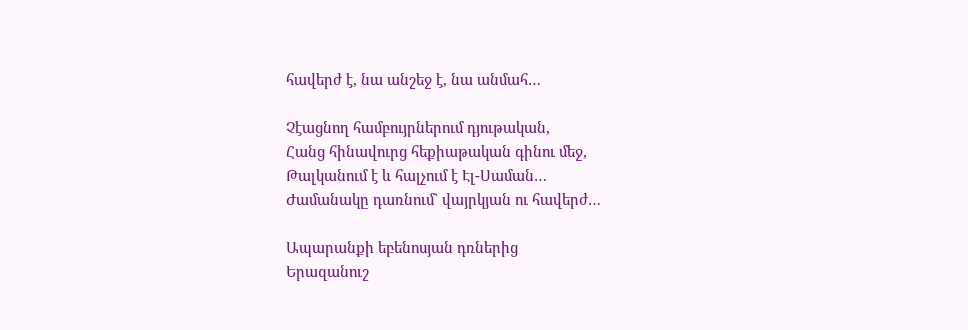հավերժ է, նա անշեջ է, նա անմահ…

Չէացնող համբույրներում դյութական,
Հանց հինավուրց հեքիաթական գինու մեջ,
Թալկանում է և հալչում է Էլ-Սաման…
Ժամանակը դառնում` վայրկյան ու հավերժ…

Ապարանքի եբենոսյան դռներից
Երազանուշ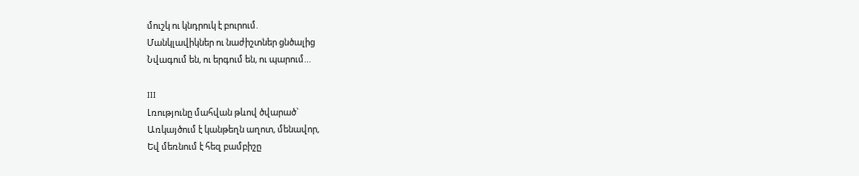մուշկ ու կնդրուկ է բուրում.
Մանկլավիկներ ու նաժիշտներ ցնծալից
Նվագում են, ու երգում են, ու պարում…

III
Լռությունը մահվան թևով ծվարած`
Առկայծում է կանթեղն աղոտ, մենավոր,
Եվ մեռնում է հեզ բամբիշը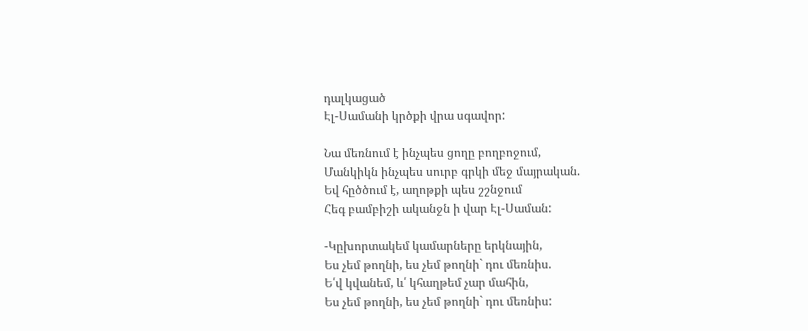դալկացած
Էլ-Սամանի կրծքի վրա սգավոր:

Նա մեռնում է ինչպես ցողը բողբոջում,
Մանկիկն ինչպես սուրբ գրկի մեջ մայրական.
Եվ հըծծում է, աղոթքի պես շշնջում
Հեգ բամբիշի ականջն ի վար Էլ-Սաման:

-Կըխորտակեմ կամարները երկնային,
Ես չեմ թողնի, ես չեմ թողնի` դու մեռնիս.
Ե՛վ կվանեմ, և՛ կհաղթեմ չար մահին,
Ես չեմ թողնի, ես չեմ թողնի` դու մեռնիս: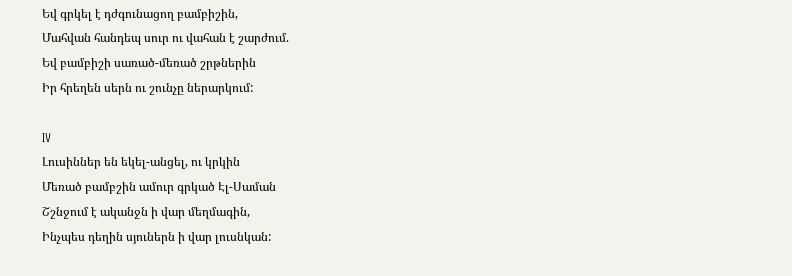Եվ գրկել է դժգունացող բամբիշին,
Մահվան հանդեպ սուր ու վահան է շարժում.
Եվ բամբիշի սառած-մեռած շրթներին
Իր հրեղեն սերն ու շունչը ներարկում:

IV
Լուսիններ են եկել-անցել, ու կրկին
Մեռած բամբշին ամուր գրկած Էլ-Սաման
Շշնջում է ականջն ի վար մեղմագին,
Ինչպես դեղին սյուներն ի վար լուսնկան: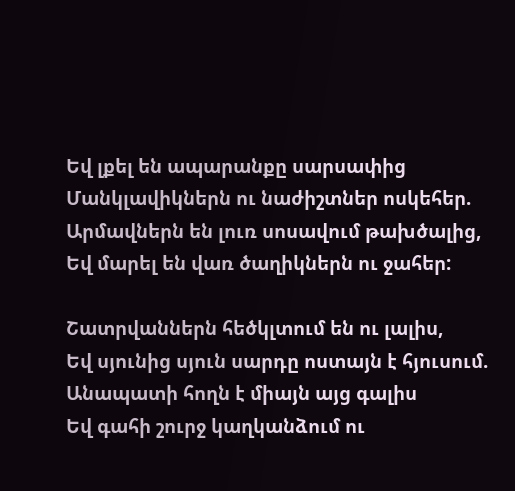Եվ լքել են ապարանքը սարսափից
Մանկլավիկներն ու նաժիշտներ ոսկեհեր.
Արմավներն են լուռ սոսավում թախծալից,
Եվ մարել են վառ ծաղիկներն ու ջահեր:

Շատրվաններն հեծկլտում են ու լալիս,
Եվ սյունից սյուն սարդը ոստայն է հյուսում.
Անապատի հողն է միայն այց գալիս
Եվ գահի շուրջ կաղկանձում ու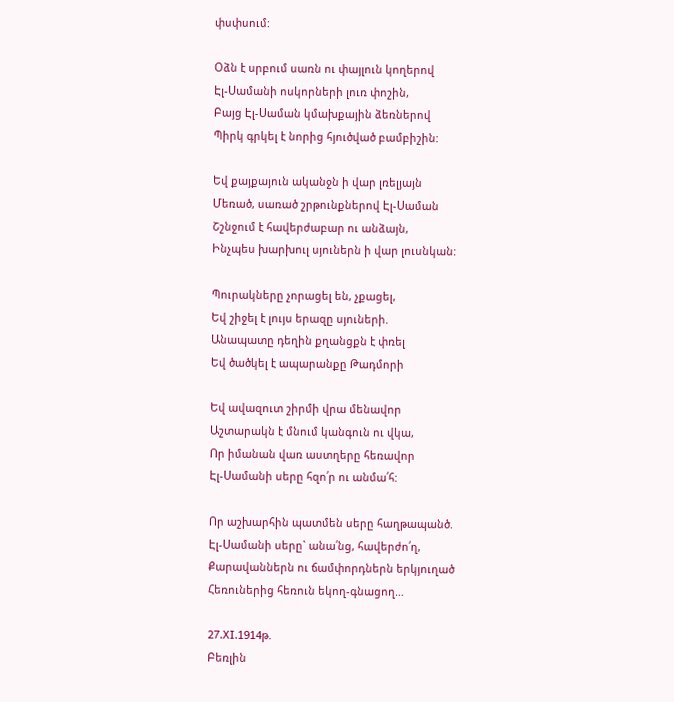փսփսում:

Օձն է սրբում սառն ու փայլուն կողերով
Էլ-Սամանի ոսկորների լուռ փոշին,
Բայց Էլ-Սաման կմախքային ձեռներով
Պիրկ գրկել է նորից հյուծված բամբիշին:

Եվ քայքայուն ականջն ի վար լռելյայն
Մեռած, սառած շրթունքներով Էլ-Սաման
Շշնջում է հավերժաբար ու անձայն,
Ինչպես խարխուլ սյուներն ի վար լուսնկան:

Պուրակները չորացել են, չքացել,
Եվ շիջել է լույս երազը սյուների.
Անապատը դեղին քղանցքն է փռել
Եվ ծածկել է ապարանքը Թադմորի

Եվ ավազուտ շիրմի վրա մենավոր
Աշտարակն է մնում կանգուն ու վկա,
Որ իմանան վառ աստղերը հեռավոր
Էլ-Սամանի սերը հզո՛ր ու անմա՛հ:

Որ աշխարհին պատմեն սերը հաղթապանծ.
Էլ-Սամանի սերը` անա՛նց, հավերժո՛ղ,
Քարավաններն ու ճամփորդներն երկյուղած
Հեռուներից հեռուն եկող-գնացող…

27.XI.1914թ.
Բեռլին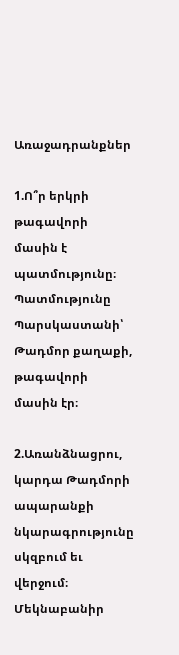Առաջադրանքներ

1.Ո՞ր երկրի թագավորի մասին է պատմությունը։
Պատմությունը Պարսկաստանի՝ Թադմոր քաղաքի, թագավորի մասին էր։

2.Առանձնացրու, կարդա Թադմորի ապարանքի նկարագրությունը սկզբում եւ վերջում։ Մեկնաբանիր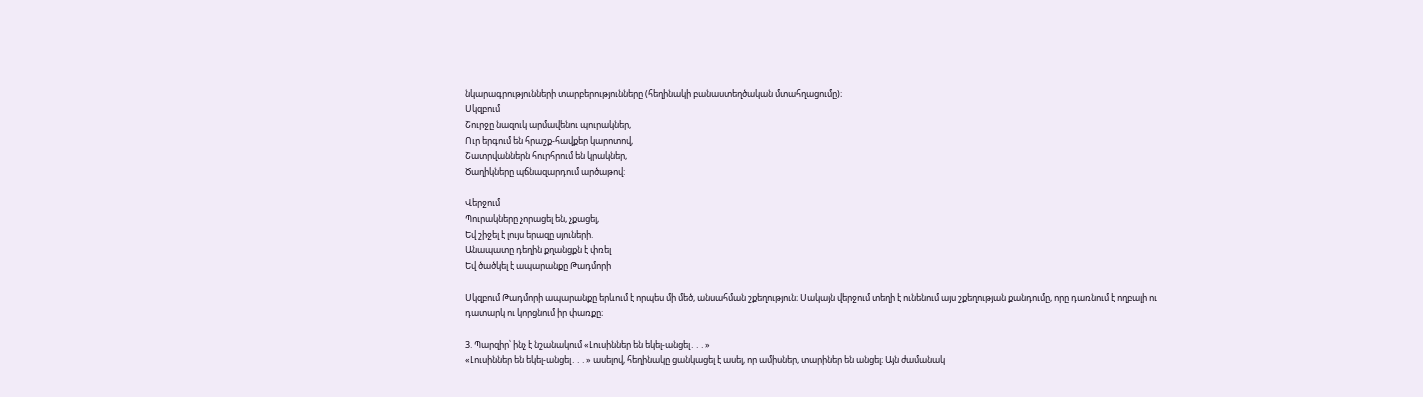նկարագրությունների տարբերությունները (հեղինակի բանաստեղծական մտահղացումը)։
Սկզբում
Շուրջը նազուկ արմավենու պուրակներ,
Ուր երգում են հրաշք-հավքեր կարոտով,
Շատրվաններն հուրհրում են կրակներ,
Ծաղիկները պճնազարդում արծաթով:

Վերջում
Պուրակները չորացել են, չքացել,
Եվ շիջել է լույս երազը սյուների.
Անապատը դեղին քղանցքն է փռել
Եվ ծածկել է ապարանքը Թադմորի

Սկզբում Թադմորի ապարանքը երևում է որպես մի մեծ, անսահման շքեղություն։ Սակայն վերջում տեղի է ունենում այս շքեղության քանդումը, որը դառնում է ողբալի ու դատարկ ու կորցնում իր փառքը։

3. Պարզիր՝ ինչ է նշանակում «Լուսիններ են եկել-անցել․․․»
«Լուսիններ են եկել-անցել․․․» ասելով, հեղինակը ցանկացել է ասել, որ ամիսներ, տարիներ են անցել։ Այն ժամանակ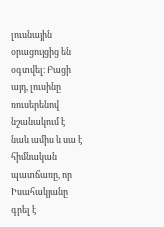լուսնային օրացույցից են օգտվել։ Բացի այդ, լուսինը ռուսերենով նշանակում է նաև ամիս և սա է հիմնական պատճառը, որ Իսահակյանը գրել է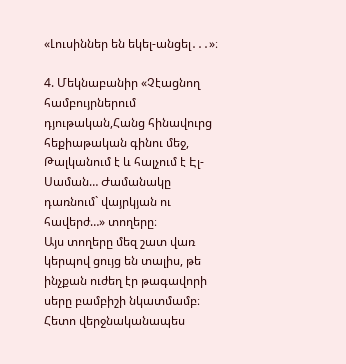«Լուսիններ են եկել-անցել․․․»։

4. Մեկնաբանիր «Չէացնող համբույրներում դյութական,Հանց հինավուրց հեքիաթական գինու մեջ, Թալկանում է և հալչում է Էլ-Սաման… Ժամանակը դառնում` վայրկյան ու հավերժ…» տողերը։
Այս տողերը մեզ շատ վառ կերպով ցույց են տալիս, թե ինչքան ուժեղ էր թագավորի սերը բամբիշի նկատմամբ։ Հետո վերջնականապես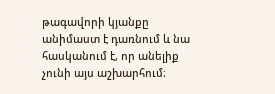թագավորի կյանքը անիմաստ է դառնում և նա հասկանում է, որ անելիք չունի այս աշխարհում։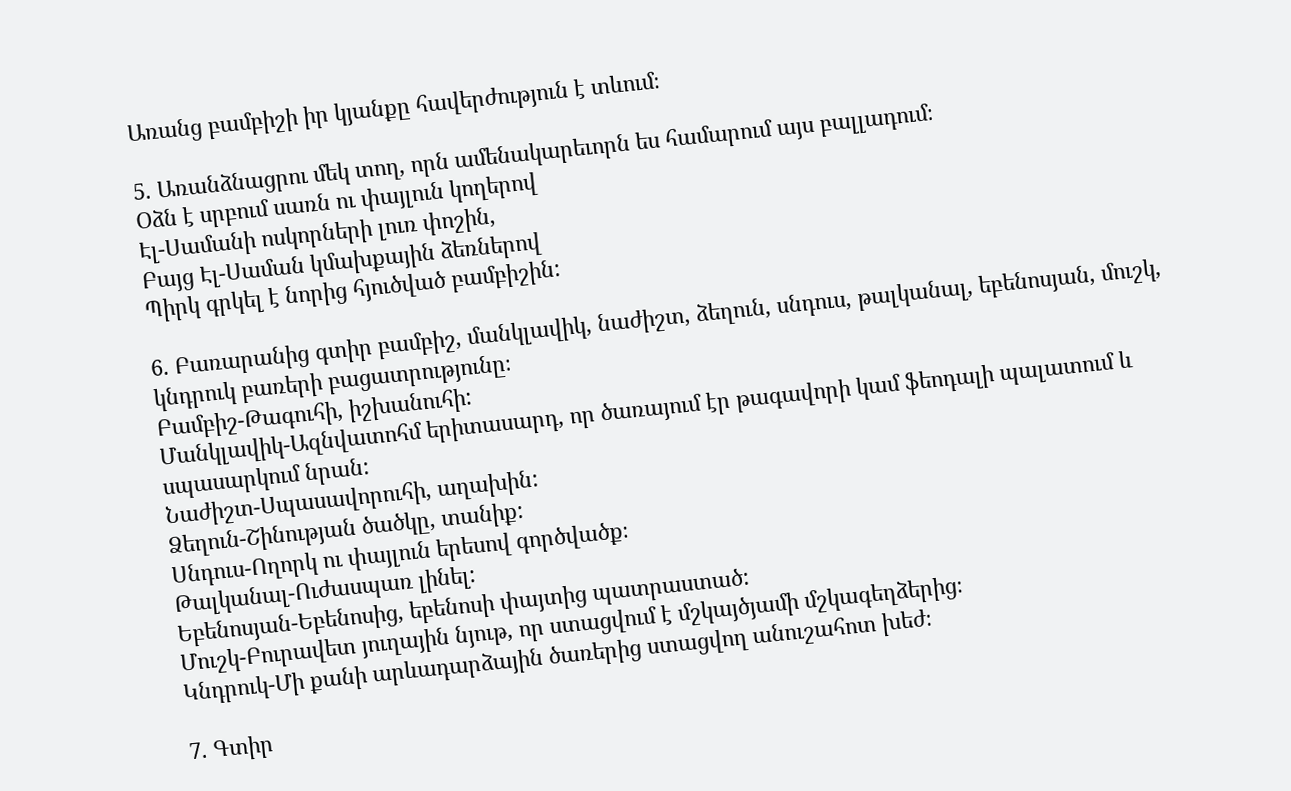Առանց բամբիշի իր կյանքը հավերժություն է տևում։

5. Առանձնացրու մեկ տող, որն ամենակարեւորն ես համարում այս բալլադում։
Օձն է սրբում սառն ու փայլուն կողերով
Էլ-Սամանի ոսկորների լուռ փոշին,
Բայց Էլ-Սաման կմախքային ձեռներով
Պիրկ գրկել է նորից հյուծված բամբիշին:

6. Բառարանից գտիր բամբիշ, մանկլավիկ, նաժիշտ, ձեղուն, սնդուս, թալկանալ, եբենոսյան, մուշկ, կնդրուկ բառերի բացատրությունը։
Բամբիշ-Թագուհի, իշխանուհի:
Մանկլավիկ-Ազնվատոհմ երիտասարդ, որ ծառայում էր թագավորի կամ ֆեոդալի պալատում և
սպասարկում նրան:
Նաժիշտ-Սպասավորուհի, աղախին:
Ձեղուն-Շինության ծածկը, տանիք:
Սնդուս-Ողորկ ու փայլուն երեսով գործվածք։
Թալկանալ-Ուժասպառ լինել:
Եբենոսյան-Եբենոսից, եբենոսի փայտից պատրաստած:
Մուշկ-Բուրավետ յուղային նյութ, որ ստացվում է մշկայծյամի մշկագեղձերից։
Կնդրուկ-Մի քանի արևադարձային ծառերից ստացվող անուշահոտ խեժ։

7. Գտիր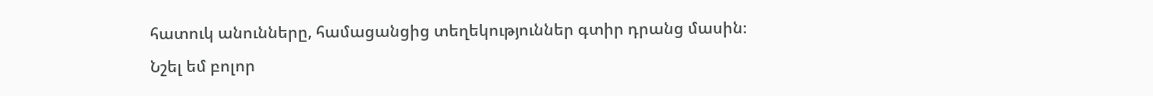հատուկ անունները, համացանցից տեղեկություններ գտիր դրանց մասին։
Նշել եմ բոլոր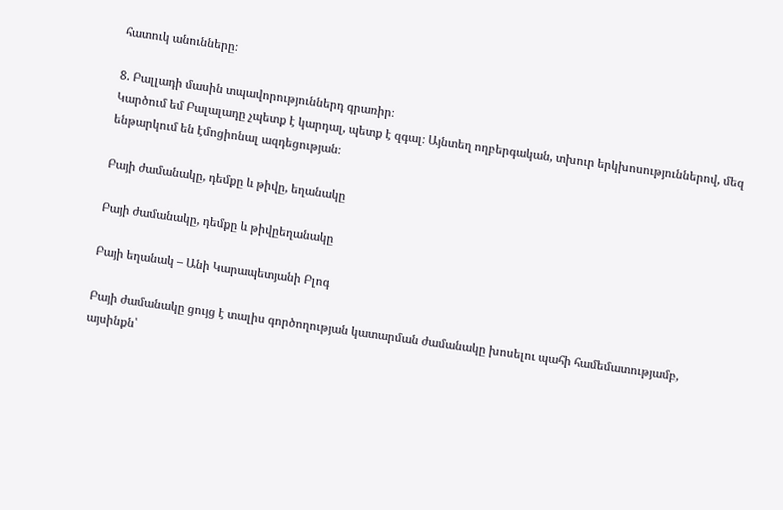հատուկ անունները։

8. Բալլադի մասին տպավորություններդ գրառիր։
Կարծում եմ Բալալադը չպետք է կարդալ, պետք է զգալ։ Այնտեղ ողբերգական, տխուր երկխոսություններով, մեզ ենթարկում են էմոցիոնալ ազդեցության։

Բայի ժամանակը, դեմքը և թիվը, եղանակը

Բայի ժամանակը, դեմքը և թիվըեղանակը

Բայի եղանակ – Անի Կարապետյանի Բլոգ

Բայի ժամանակը ցույց է տալիս գործողության կատարման ժամանակը խոսելու պահի համեմատությամբ, այսինքն՝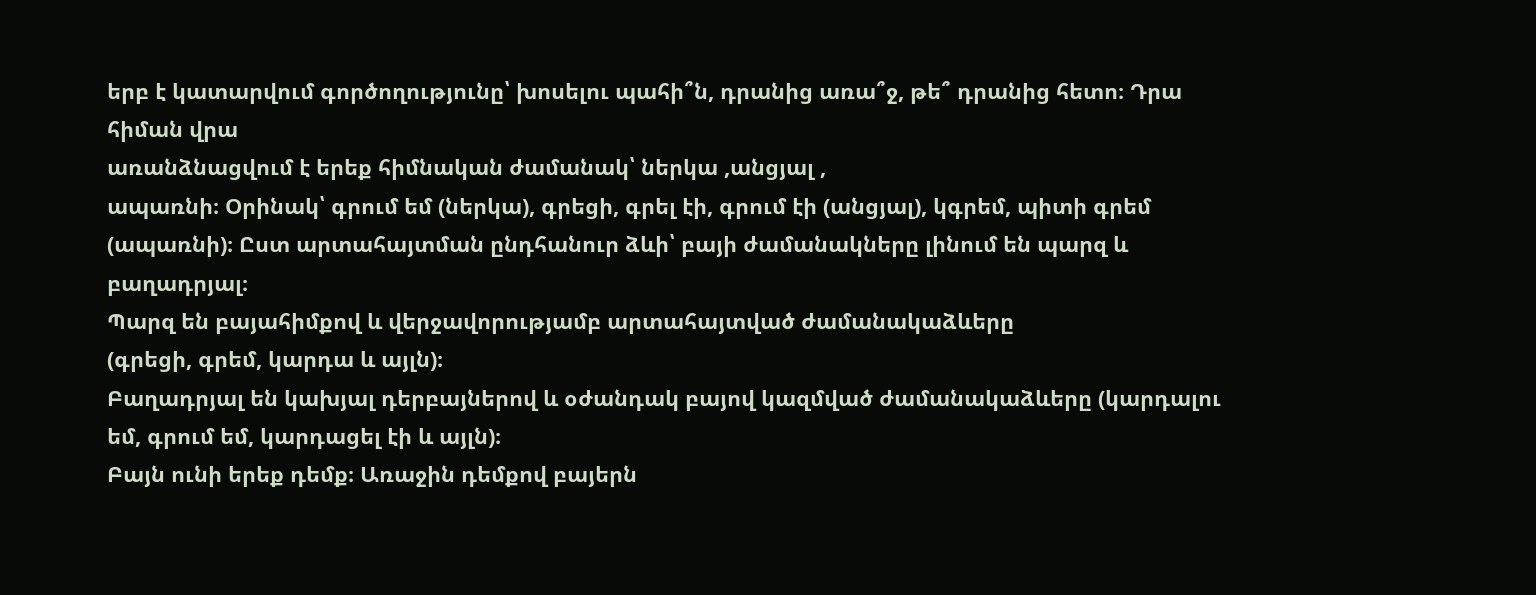երբ է կատարվում գործողությունը՝ խոսելու պահի՞ն, դրանից առա՞ջ, թե՞ դրանից հետո։ Դրա հիման վրա
առանձնացվում է երեք հիմնական ժամանակ՝ ներկա ,անցյալ ,
ապառնի։ Օրինակ՝ գրում եմ (ներկա), գրեցի, գրել էի, գրում էի (անցյալ), կգրեմ, պիտի գրեմ (ապառնի)։ Ըստ արտահայտման ընդհանուր ձևի՝ բայի ժամանակները լինում են պարզ և բաղադրյալ։
Պարզ են բայահիմքով և վերջավորությամբ արտահայտված ժամանակաձևերը
(գրեցի, գրեմ, կարդա և այլն)։
Բաղադրյալ են կախյալ դերբայներով և օժանդակ բայով կազմված ժամանակաձևերը (կարդալու եմ, գրում եմ, կարդացել էի և այլն)։
Բայն ունի երեք դեմք։ Առաջին դեմքով բայերն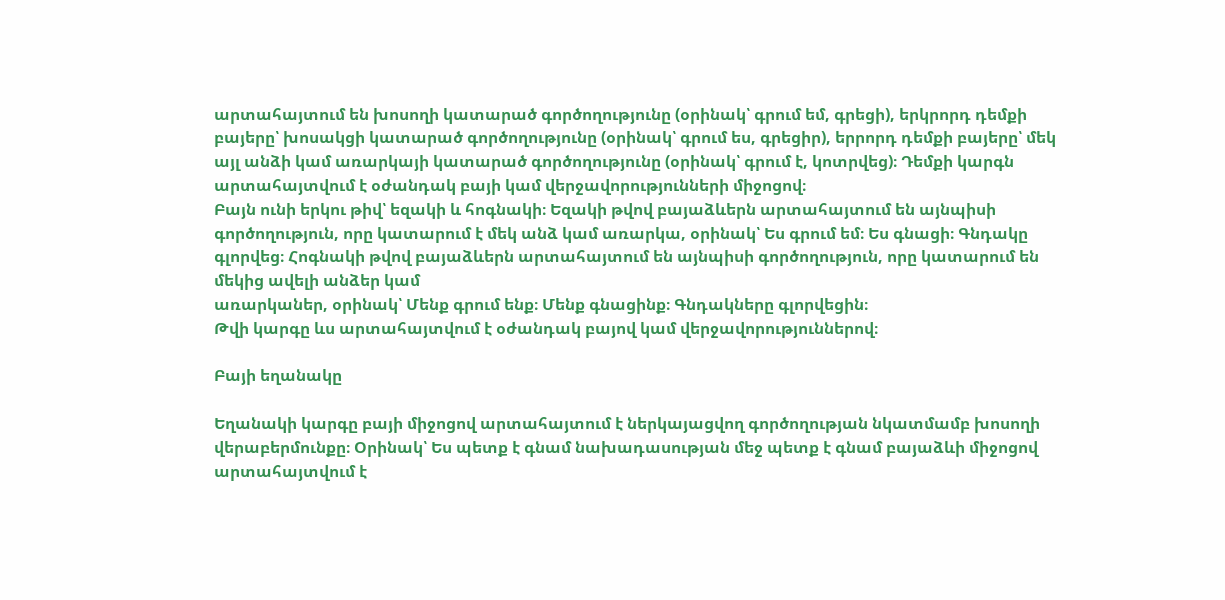արտահայտում են խոսողի կատարած գործողությունը (օրինակ՝ գրում եմ, գրեցի), երկրորդ դեմքի բայերը՝ խոսակցի կատարած գործողությունը (օրինակ՝ գրում ես, գրեցիր), երրորդ դեմքի բայերը՝ մեկ այլ անձի կամ առարկայի կատարած գործողությունը (օրինակ՝ գրում է, կոտրվեց)։ Դեմքի կարգն արտահայտվում է օժանդակ բայի կամ վերջավորությունների միջոցով։
Բայն ունի երկու թիվ՝ եզակի և հոգնակի։ Եզակի թվով բայաձևերն արտահայտում են այնպիսի գործողություն, որը կատարում է մեկ անձ կամ առարկա, օրինակ՝ Ես գրում եմ։ Ես գնացի։ Գնդակը գլորվեց։ Հոգնակի թվով բայաձևերն արտահայտում են այնպիսի գործողություն, որը կատարում են մեկից ավելի անձեր կամ
առարկաներ, օրինակ՝ Մենք գրում ենք։ Մենք գնացինք։ Գնդակները գլորվեցին։
Թվի կարգը ևս արտահայտվում է օժանդակ բայով կամ վերջավորություններով։

Բայի եղանակը

Եղանակի կարգը բայի միջոցով արտահայտում է ներկայացվող գործողության նկատմամբ խոսողի վերաբերմունքը։ Օրինակ՝ Ես պետք է գնամ նախադասության մեջ պետք է գնամ բայաձևի միջոցով արտահայտվում է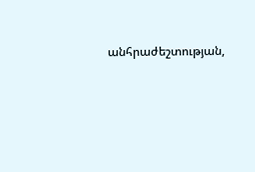անհրաժեշտության,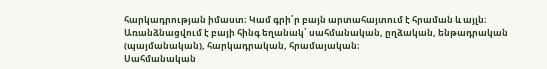հարկադրության իմաստ։ Կամ գրի՛ր բայն արտահայտում է հրաման և այլն։
Առանձնացվում է բայի հինգ եղանակ՝ սահմանական, ըղձական, ենթադրական
(պայմանական), հարկադրական, հրամայական։
Սահմանական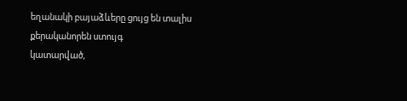եղանակի բայաձևերը ցույց են տալիս քերականորեն ստույգ
կատարված,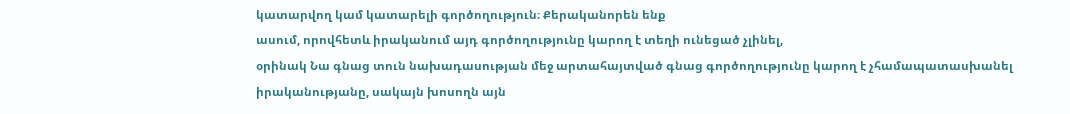կատարվող կամ կատարելի գործողություն։ Քերականորեն ենք
ասում, որովհետև իրականում այդ գործողությունը կարող է տեղի ունեցած չլինել,
օրինակ Նա գնաց տուն նախադասության մեջ արտահայտված գնաց գործողությունը կարող է չհամապատասխանել իրականությանը, սակայն խոսողն այն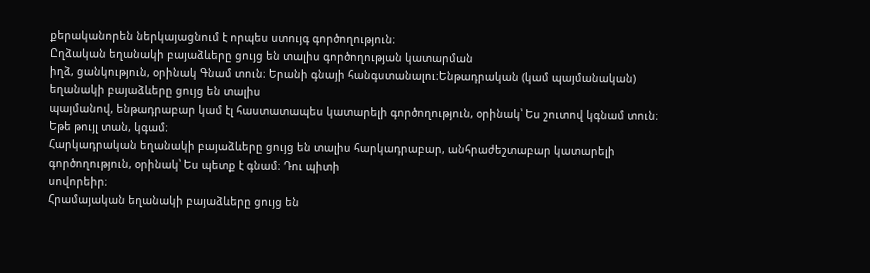քերականորեն ներկայացնում է որպես ստույգ գործողություն։
Ըղձական եղանակի բայաձևերը ցույց են տալիս գործողության կատարման
իղձ, ցանկություն, օրինակ Գնամ տուն։ Երանի գնայի հանգստանալու։Ենթադրական (կամ պայմանական) եղանակի բայաձևերը ցույց են տալիս
պայմանով, ենթադրաբար կամ էլ հաստատապես կատարելի գործողություն, օրինակ՝ Ես շուտով կգնամ տուն։ Եթե թույլ տան, կգամ։
Հարկադրական եղանակի բայաձևերը ցույց են տալիս հարկադրաբար, անհրաժեշտաբար կատարելի գործողություն, օրինակ՝ Ես պետք է գնամ։ Դու պիտի
սովորեիր։
Հրամայական եղանակի բայաձևերը ցույց են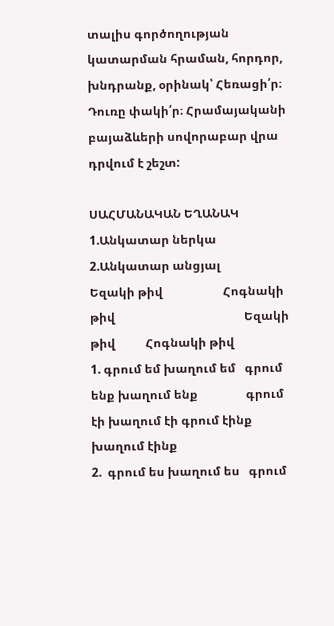տալիս գործողության կատարման հրաման, հորդոր, խնդրանք, օրինակ՝ Հեռացի՛ր։ Դուռը փակի՛ր։ Հրամայականի բայաձևերի սովորաբար վրա դրվում է շեշտ:

ՍԱՀՄԱՆԱԿԱՆ ԵՂԱՆԱԿ
1.Անկատար ներկա                                                            2.Անկատար անցյալ
Եզակի թիվ                    Հոգնակի թիվ                                           Եզակի թիվ          Հոգնակի թիվ
1. գրում եմ խաղում եմ   գրում ենք խաղում ենք                գրում էի խաղում էի գրում էինք խաղում էինք
2.  գրում ես խաղում ես   գրում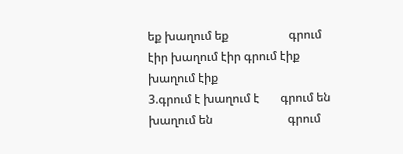եք խաղում եք                    գրում էիր խաղում էիր գրում էիք խաղում էիք
3.գրում է խաղում է       գրում են խաղում են                         գրում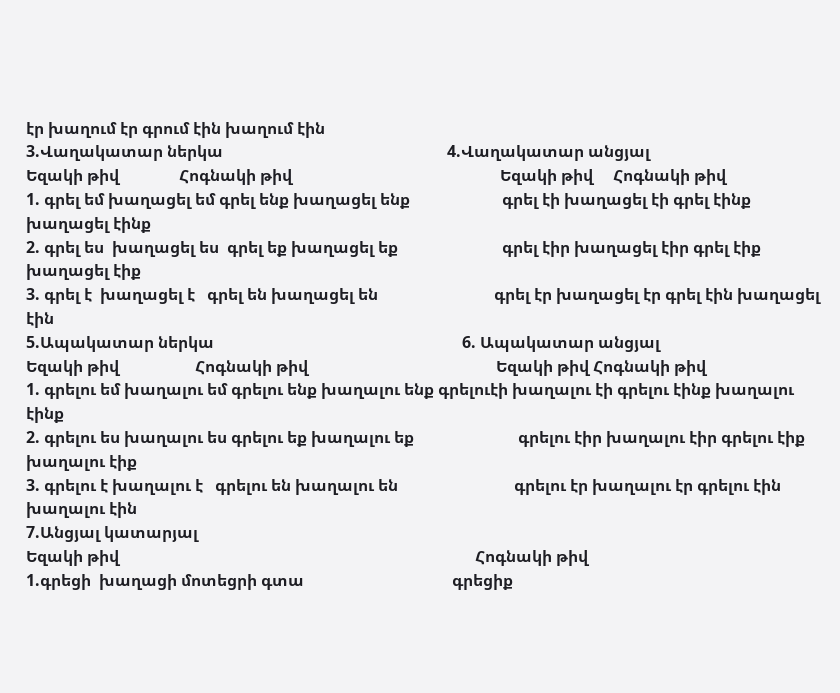էր խաղում էր գրում էին խաղում էին
3.Վաղակատար ներկա                                                        4.Վաղակատար անցյալ
Եզակի թիվ               Հոգնակի թիվ                                                    Եզակի թիվ     Հոգնակի թիվ
1. գրել եմ խաղացել եմ գրել ենք խաղացել ենք                       գրել էի խաղացել էի գրել էինք խաղացել էինք
2. գրել ես  խաղացել ես  գրել եք խաղացել եք                          գրել էիր խաղացել էիր գրել էիք խաղացել էիք
3. գրել է  խաղացել է   գրել են խաղացել են                             գրել էր խաղացել էր գրել էին խաղացել էին
5.Ապակատար ներկա                                                              6. Ապակատար անցյալ
Եզակի թիվ                   Հոգնակի թիվ                                               Եզակի թիվ Հոգնակի թիվ
1. գրելու եմ խաղալու եմ գրելու ենք խաղալու ենք գրելուէի խաղալու էի գրելու էինք խաղալու էինք
2. գրելու ես խաղալու ես գրելու եք խաղալու եք                          գրելու էիր խաղալու էիր գրելու էիք խաղալու էիք
3. գրելու է խաղալու է   գրելու են խաղալու են                             գրելու էր խաղալու էր գրելու էին խաղալու էին
7.Անցյալ կատարյալ
Եզակի թիվ                                                                                         Հոգնակի թիվ
1.գրեցի  խաղացի մոտեցրի գտա                                     գրեցիք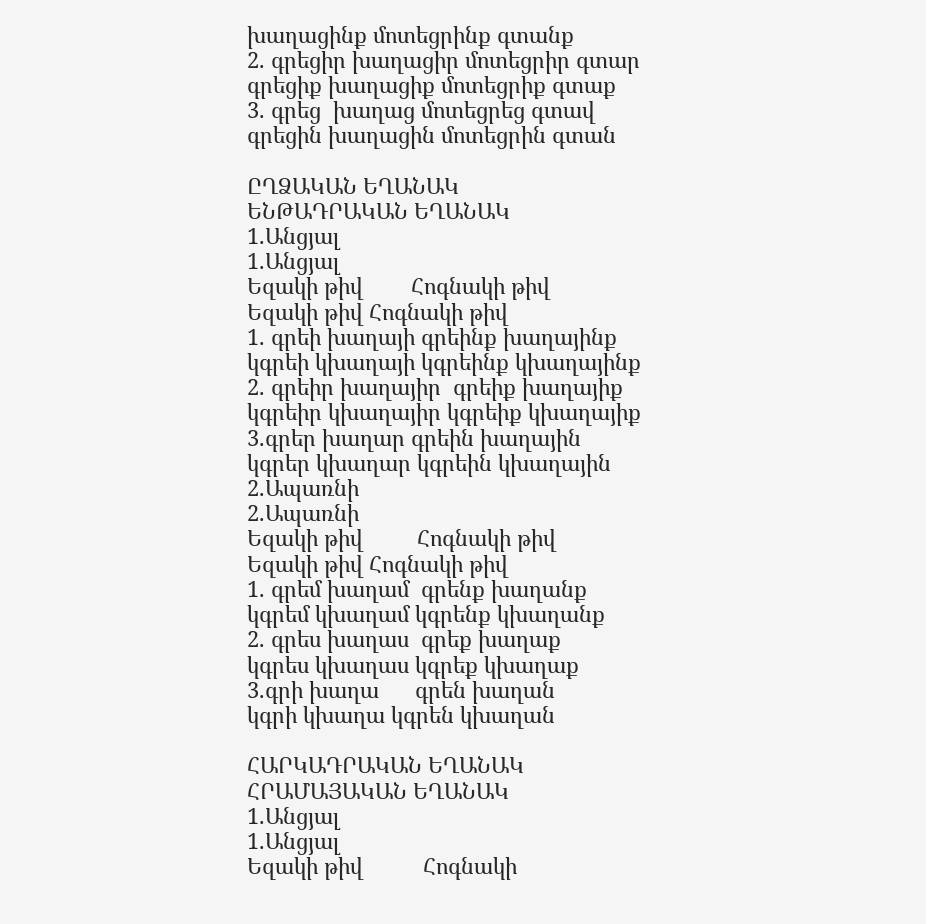խաղացինք մոտեցրինք գտանք
2. գրեցիր խաղացիր մոտեցրիր գտար                               գրեցիք խաղացիք մոտեցրիք գտաք
3. գրեց  խաղաց մոտեցրեց գտավ                                      գրեցին խաղացին մոտեցրին գտան

ԸՂՁԱԿԱՆ ԵՂԱՆԱԿ                                     ԵՆԹԱԴՐԱԿԱՆ ԵՂԱՆԱԿ
1.Անցյալ                                                               1.Անցյալ
Եզակի թիվ        Հոգնակի թիվ                               Եզակի թիվ Հոգնակի թիվ
1. գրեի խաղայի գրեինք խաղայինք                   կգրեի կխաղայի կգրեինք կխաղայինք
2. գրեիր խաղայիր  գրեիք խաղայիք                   կգրեիր կխաղայիր կգրեիք կխաղայիք
3.գրեր խաղար գրեին խաղային                          կգրեր կխաղար կգրեին կխաղային
2.Ապառնի                                                                   2.Ապառնի
Եզակի թիվ         Հոգնակի թիվ                               Եզակի թիվ Հոգնակի թիվ
1. գրեմ խաղամ  գրենք խաղանք                          կգրեմ կխաղամ կգրենք կխաղանք
2. գրես խաղաս  գրեք խաղաք                                կգրես կխաղաս կգրեք կխաղաք
3.գրի խաղա      գրեն խաղան                                 կգրի կխաղա կգրեն կխաղան

ՀԱՐԿԱԴՐԱԿԱՆ ԵՂԱՆԱԿ                                                ՀՐԱՄԱՅԱԿԱՆ ԵՂԱՆԱԿ
1.Անցյալ                                                                                  1.Անցյալ
Եզակի թիվ          Հոգնակի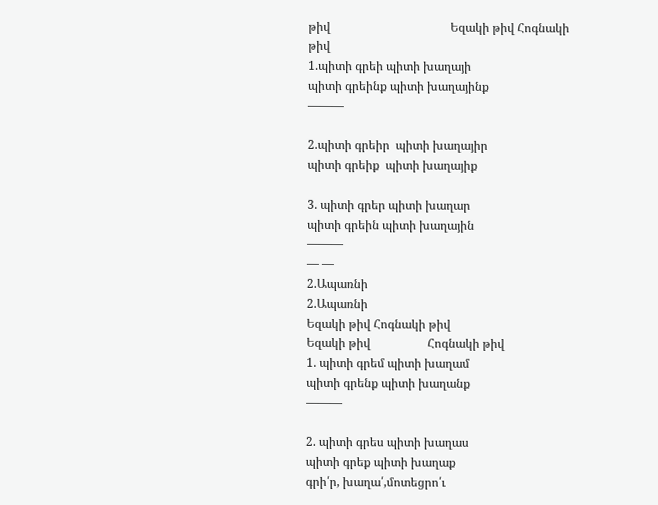թիվ                                        Եզակի թիվ Հոգնակի թիվ
1.պիտի գրեի պիտի խաղայի
պիտի գրեինք պիտի խաղայինք                                     ———

2.պիտի գրեիր  պիտի խաղայիր
պիտի գրեիք  պիտի խաղայիք

3. պիտի գրեր պիտի խաղար
պիտի գրեին պիտի խաղային                                            ———
— —
2.Ապառնի                                                                                                  2.Ապառնի
Եզակի թիվ Հոգնակի թիվ                                                         Եզակի թիվ                   Հոգնակի թիվ
1. պիտի գրեմ պիտի խաղամ
պիտի գրենք պիտի խաղանք                                                    ———

2. պիտի գրես պիտի խաղաս
պիտի գրեք պիտի խաղաք                                                 գրի՛ր, խաղա՛,մոտեցրո՛ւ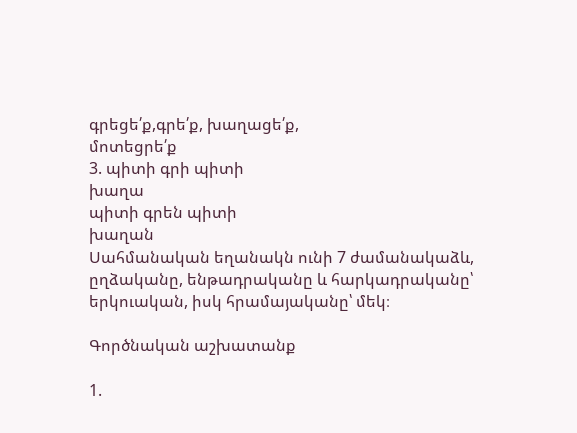գրեցե՛ք,գրե՛ք, խաղացե՛ք,
մոտեցրե՛ք
3. պիտի գրի պիտի
խաղա
պիտի գրեն պիտի
խաղան
Սահմանական եղանակն ունի 7 ժամանակաձև, ըղձականը, ենթադրականը և հարկադրականը՝ երկուական, իսկ հրամայականը՝ մեկ։

Գործնական աշխատանք

1.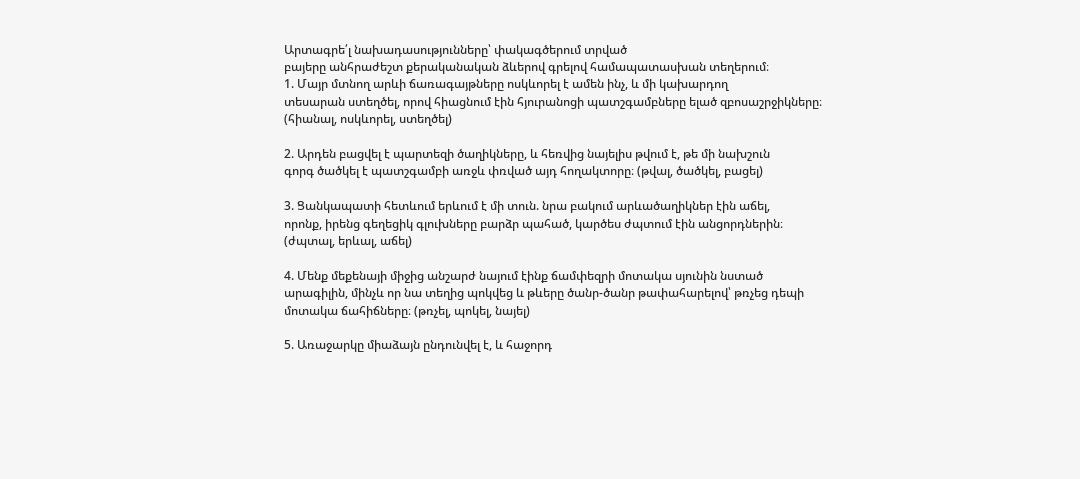Արտագրե՛լ նախադասությունները՝ փակագծերում տրված
բայերը անհրաժեշտ քերականական ձևերով գրելով համապատասխան տեղերում։
1. Մայր մտնող արևի ճառագայթները ոսկևորել է ամեն ինչ, և մի կախարդող
տեսարան ստեղծել, որով հիացնում էին հյուրանոցի պատշգամբները ելած զբոսաշրջիկները։
(հիանալ, ոսկևորել, ստեղծել)

2. Արդեն բացվել է պարտեզի ծաղիկները, և հեռվից նայելիս թվում է, թե մի նախշուն
գորգ ծածկել է պատշգամբի առջև փռված այդ հողակտորը։ (թվալ, ծածկել, բացել)

3. Ցանկապատի հետևում երևում է մի տուն. նրա բակում արևածաղիկներ էին աճել,
որոնք, իրենց գեղեցիկ գլուխները բարձր պահած, կարծես ժպտում էին անցորդներին։
(ժպտալ, երևալ, աճել)

4. Մենք մեքենայի միջից անշարժ նայում էինք ճամփեզրի մոտակա սյունին նստած
արագիլին, մինչև որ նա տեղից պոկվեց և թևերը ծանր-ծանր թափահարելով՝ թռչեց դեպի
մոտակա ճահիճները։ (թռչել, պոկել, նայել)

5. Առաջարկը միաձայն ընդունվել է, և հաջորդ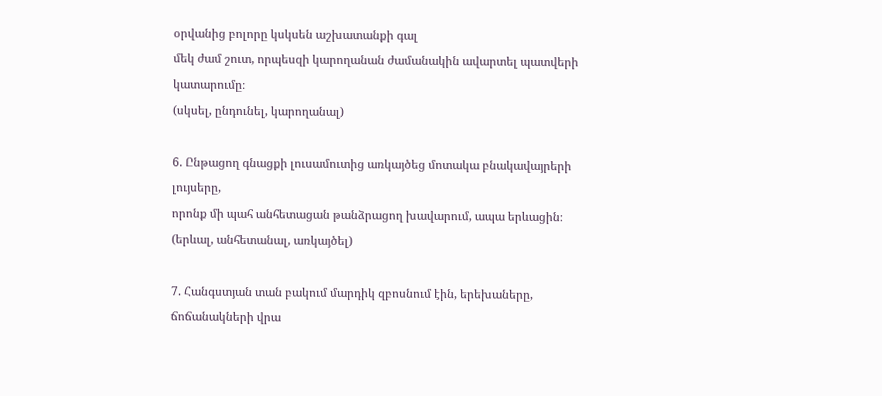օրվանից բոլորը կսկսեն աշխատանքի գալ
մեկ ժամ շուտ, որպեսզի կարողանան ժամանակին ավարտել պատվերի կատարումը։
(սկսել, ընդունել, կարողանալ)

6. Ընթացող գնացքի լուսամուտից առկայծեց մոտակա բնակավայրերի լույսերը,
որոնք մի պահ անհետացան թանձրացող խավարում, ապա երևացին։
(երևալ, անհետանալ, առկայծել)

7. Հանգստյան տան բակում մարդիկ զբոսնում էին, երեխաները, ճոճանակների վրա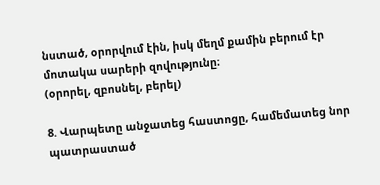նստած, օրորվում էին, իսկ մեղմ քամին բերում էր մոտակա սարերի զովությունը։
(օրորել, զբոսնել, բերել)

8. Վարպետը անջատեց հաստոցը, համեմատեց նոր պատրաստած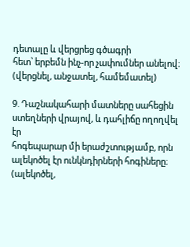դետալը և վերցրեց գծագրի
հետ՝ երբեմն ինչ-որ չափումներ անելով։ (վերցնել, անջատել, համեմատել)

9. Դաշնակահարի մատները սահեցին ստեղների վրայով, և դահլիճը ողողվել էր
հոգեպարար մի երաժշտությամբ, որն ալեկոծել էր ունկնդիրների հոգիները։
(ալեկոծել,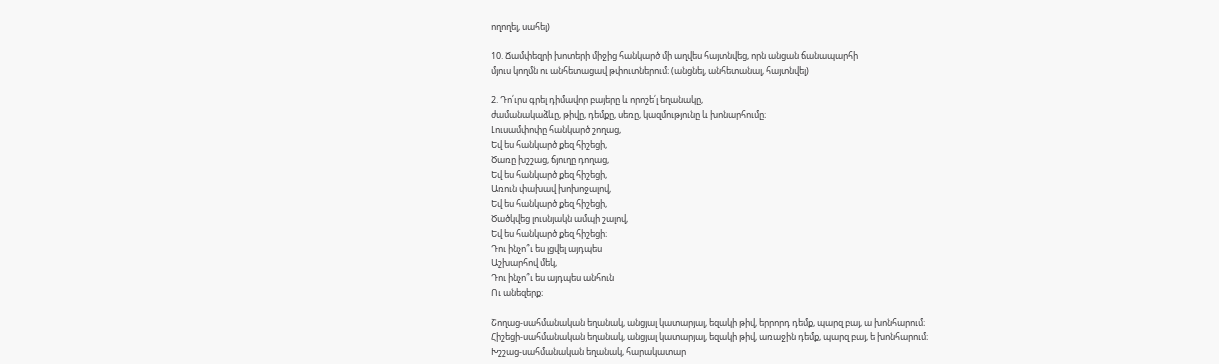ողողել, սահել)

10. Ճամփեզրի խոտերի միջից հանկարծ մի աղվես հայտնվեց, որն անցան ճանապարհի
մյուս կողմն ու անհետացավ թփուտներում։ (անցնել, անհետանալ, հայտնվել)

2. Դո՛ւրս գրել դիմավոր բայերը և որոշե՛լ եղանակը,
ժամանակաձևը, թիվը, դեմքը, սեռը, կազմությունը և խոնարհումը։
Լուսամփոփը հանկարծ շողաց,
Եվ ես հանկարծ քեզ հիշեցի,
Ծառը խշշաց, ճյուղը դողաց,
Եվ ես հանկարծ քեզ հիշեցի,
Առուն փախավ խոխոջալով,
Եվ ես հանկարծ քեզ հիշեցի,
Ծածկվեց լուսնյակն ամպի շալով,
Եվ ես հանկարծ քեզ հիշեցի։
Դու ինչո՞ւ ես լցվել այդպես
Աշխարհով մեկ,
Դու ինչո՞ւ ես այդպես անհուն
Ու անեզերք։

Շողաց-սահմանական եղանակ, անցյալ կատարյալ, եզակի թիվ, երրորդ դեմք, պարզ բայ, ա խոնհարում։
Հիշեցի-սահմանական եղանակ, անցյալ կատարյալ, եզակի թիվ, առաջին դեմք, պարզ բայ, ե խոնհարում։
Խշշաց-սահմանական եղանակ, հարակատար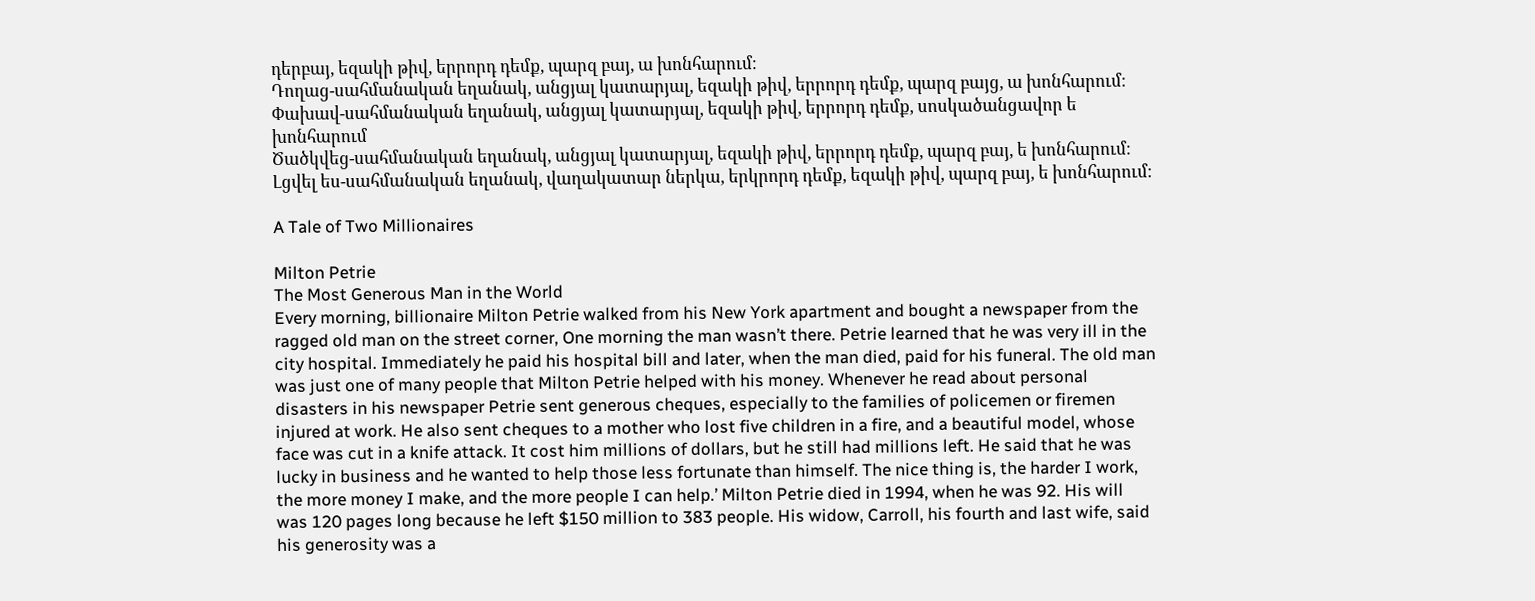դերբայ, եզակի թիվ, երրորդ դեմք, պարզ բայ, ա խոնհարում։
Դողաց-սահմանական եղանակ, անցյալ կատարյալ, եզակի թիվ, երրորդ դեմք, պարզ բայց, ա խոնհարում։
Փախավ-սահմանական եղանակ, անցյալ կատարյալ, եզակի թիվ, երրորդ դեմք, սոսկածանցավոր ե խոնհարում
Ծածկվեց-սահմանական եղանակ, անցյալ կատարյալ, եզակի թիվ, երրորդ դեմք, պարզ բայ, ե խոնհարում։
Լցվել ես-սահմանական եղանակ, վաղակատար ներկա, երկրորդ դեմք, եզակի թիվ, պարզ բայ, ե խոնհարում։

A Tale of Two Millionaires

Milton Petrie
The Most Generous Man in the World
Every morning, billionaire Milton Petrie walked from his New York apartment and bought a newspaper from the ragged old man on the street corner, One morning the man wasn’t there. Petrie learned that he was very ill in the city hospital. Immediately he paid his hospital bill and later, when the man died, paid for his funeral. The old man was just one of many people that Milton Petrie helped with his money. Whenever he read about personal disasters in his newspaper Petrie sent generous cheques, especially to the families of policemen or firemen injured at work. He also sent cheques to a mother who lost five children in a fire, and a beautiful model, whose face was cut in a knife attack. It cost him millions of dollars, but he still had millions left. He said that he was lucky in business and he wanted to help those less fortunate than himself. The nice thing is, the harder I work, the more money I make, and the more people I can help.’ Milton Petrie died in 1994, when he was 92. His will was 120 pages long because he left $150 million to 383 people. His widow, Carroll, his fourth and last wife, said his generosity was a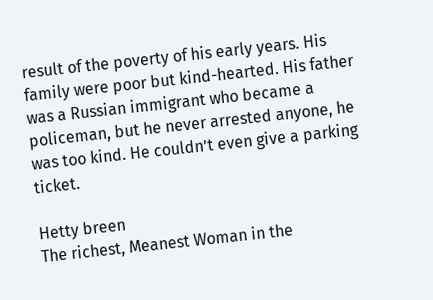result of the poverty of his early years. His family were poor but kind-hearted. His father was a Russian immigrant who became a
policeman, but he never arrested anyone, he was too kind. He couldn’t even give a parking ticket.

Hetty breen
The richest, Meanest Woman in the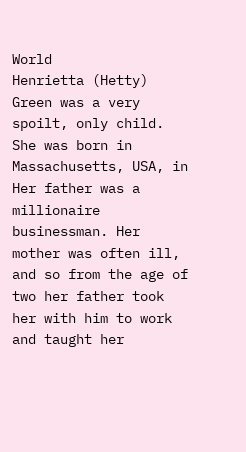World
Henrietta (Hetty) Green was a very spoilt, only child. She was born in Massachusetts, USA, in Her father was a millionaire businessman. Her mother was often ill, and so from the age of two her father took her with him to work and taught her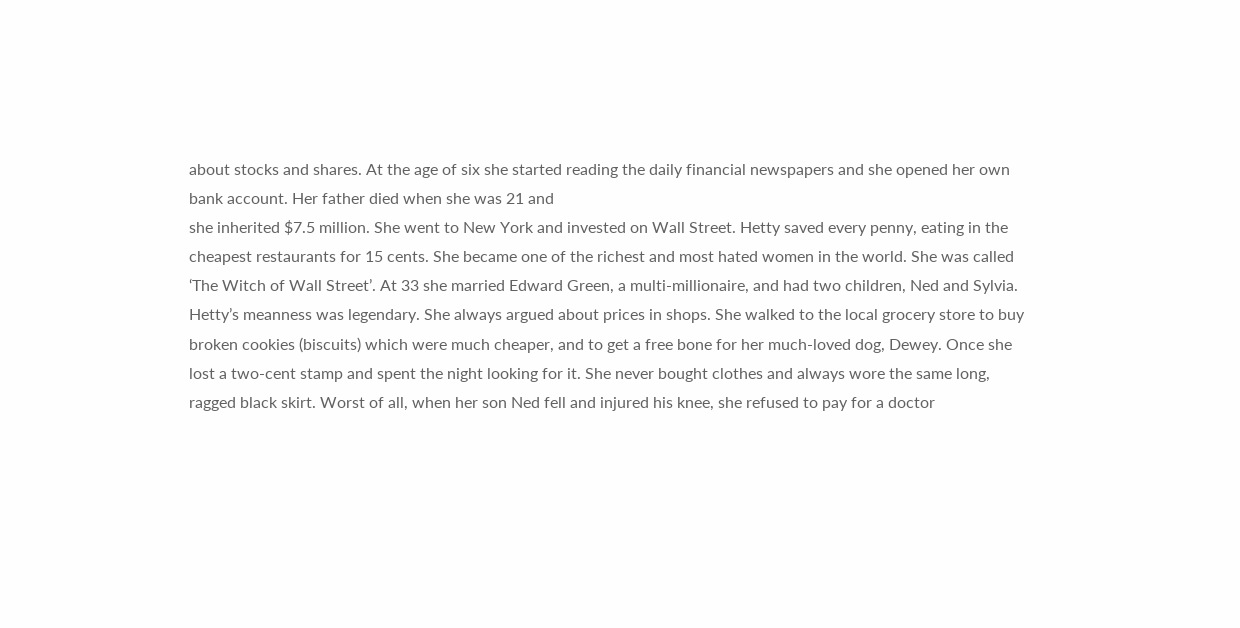about stocks and shares. At the age of six she started reading the daily financial newspapers and she opened her own bank account. Her father died when she was 21 and
she inherited $7.5 million. She went to New York and invested on Wall Street. Hetty saved every penny, eating in the cheapest restaurants for 15 cents. She became one of the richest and most hated women in the world. She was called ‘The Witch of Wall Street’. At 33 she married Edward Green, a multi-millionaire, and had two children, Ned and Sylvia. Hetty’s meanness was legendary. She always argued about prices in shops. She walked to the local grocery store to buy broken cookies (biscuits) which were much cheaper, and to get a free bone for her much-loved dog, Dewey. Once she lost a two-cent stamp and spent the night looking for it. She never bought clothes and always wore the same long, ragged black skirt. Worst of all, when her son Ned fell and injured his knee, she refused to pay for a doctor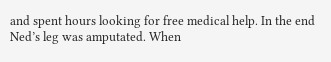and spent hours looking for free medical help. In the end Ned’s leg was amputated. When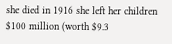she died in 1916 she left her children $100 million (worth $9.3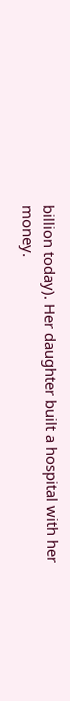billion today). Her daughter built a hospital with her money.